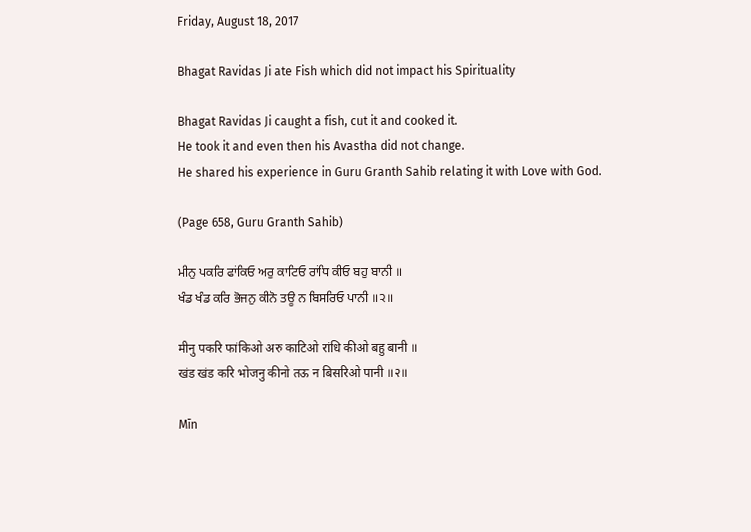Friday, August 18, 2017

Bhagat Ravidas Ji ate Fish which did not impact his Spirituality

Bhagat Ravidas Ji caught a fish, cut it and cooked it.
He took it and even then his Avastha did not change.
He shared his experience in Guru Granth Sahib relating it with Love with God.

(Page 658, Guru Granth Sahib)

ਮੀਨੁ ਪਕਰਿ ਫਾਂਕਿਓ ਅਰੁ ਕਾਟਿਓ ਰਾਂਧਿ ਕੀਓ ਬਹੁ ਬਾਨੀ ॥
ਖੰਡ ਖੰਡ ਕਰਿ ਭੋਜਨੁ ਕੀਨੋ ਤਊ ਨ ਬਿਸਰਿਓ ਪਾਨੀ ॥੨॥

मीनु पकरि फांकिओ अरु काटिओ रांधि कीओ बहु बानी ॥
खंड खंड करि भोजनु कीनो तऊ न बिसरिओ पानी ॥२॥

Mīn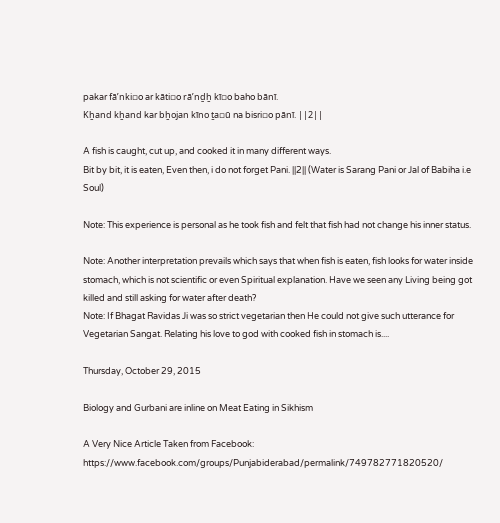pakar fāʼnki▫o ar kāti▫o rāʼnḏẖ kī▫o baho bānī.
Kẖand kẖand kar bẖojan kīno ṯa▫ū na bisri▫o pānī. ||2||

A fish is caught, cut up, and cooked it in many different ways.
Bit by bit, it is eaten, Even then, i do not forget Pani. ||2|| (Water is Sarang Pani or Jal of Babiha i.e Soul)

Note: This experience is personal as he took fish and felt that fish had not change his inner status.

Note: Another interpretation prevails which says that when fish is eaten, fish looks for water inside stomach, which is not scientific or even Spiritual explanation. Have we seen any Living being got killed and still asking for water after death?
Note: If Bhagat Ravidas Ji was so strict vegetarian then He could not give such utterance for Vegetarian Sangat. Relating his love to god with cooked fish in stomach is....

Thursday, October 29, 2015

Biology and Gurbani are inline on Meat Eating in Sikhism

A Very Nice Article Taken from Facebook:
https://www.facebook.com/groups/Punjabiderabad/permalink/749782771820520/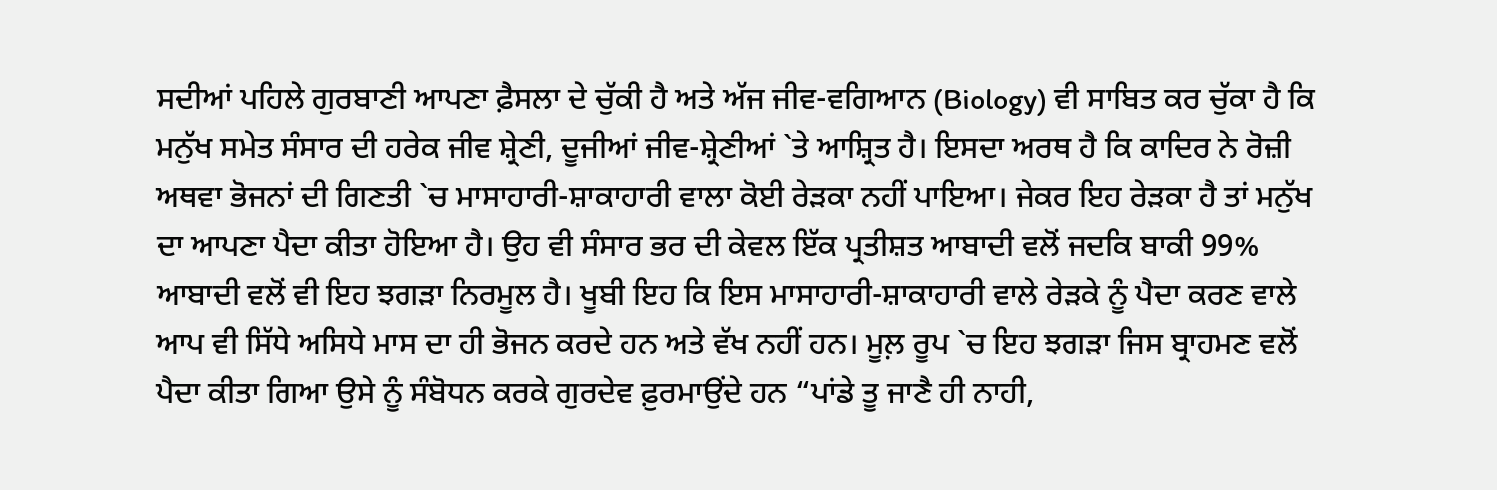ਸਦੀਆਂ ਪਹਿਲੇ ਗੁਰਬਾਣੀ ਆਪਣਾ ਫ਼ੈਸਲਾ ਦੇ ਚੁੱਕੀ ਹੈ ਅਤੇ ਅੱਜ ਜੀਵ-ਵਗਿਆਨ (Biology) ਵੀ ਸਾਬਿਤ ਕਰ ਚੁੱਕਾ ਹੈ ਕਿ ਮਨੁੱਖ ਸਮੇਤ ਸੰਸਾਰ ਦੀ ਹਰੇਕ ਜੀਵ ਸ਼੍ਰੇਣੀ, ਦੂਜੀਆਂ ਜੀਵ-ਸ਼੍ਰੇਣੀਆਂ `ਤੇ ਆਸ਼੍ਰਿਤ ਹੈ। ਇਸਦਾ ਅਰਥ ਹੈ ਕਿ ਕਾਦਿਰ ਨੇ ਰੋਜ਼ੀ ਅਥਵਾ ਭੋਜਨਾਂ ਦੀ ਗਿਣਤੀ `ਚ ਮਾਸਾਹਾਰੀ-ਸ਼ਾਕਾਹਾਰੀ ਵਾਲਾ ਕੋਈ ਰੇੜਕਾ ਨਹੀਂ ਪਾਇਆ। ਜੇਕਰ ਇਹ ਰੇੜਕਾ ਹੈ ਤਾਂ ਮਨੁੱਖ ਦਾ ਆਪਣਾ ਪੈਦਾ ਕੀਤਾ ਹੋਇਆ ਹੈ। ਉਹ ਵੀ ਸੰਸਾਰ ਭਰ ਦੀ ਕੇਵਲ ਇੱਕ ਪ੍ਰਤੀਸ਼ਤ ਆਬਾਦੀ ਵਲੋਂ ਜਦਕਿ ਬਾਕੀ 99% ਆਬਾਦੀ ਵਲੋਂ ਵੀ ਇਹ ਝਗੜਾ ਨਿਰਮੂਲ ਹੈ। ਖੂਬੀ ਇਹ ਕਿ ਇਸ ਮਾਸਾਹਾਰੀ-ਸ਼ਾਕਾਹਾਰੀ ਵਾਲੇ ਰੇੜਕੇ ਨੂੰ ਪੈਦਾ ਕਰਣ ਵਾਲੇ ਆਪ ਵੀ ਸਿੱਧੇ ਅਸਿਧੇ ਮਾਸ ਦਾ ਹੀ ਭੋਜਨ ਕਰਦੇ ਹਨ ਅਤੇ ਵੱਖ ਨਹੀਂ ਹਨ। ਮੂਲ਼ ਰੂਪ `ਚ ਇਹ ਝਗੜਾ ਜਿਸ ਬ੍ਰਾਹਮਣ ਵਲੋਂ ਪੈਦਾ ਕੀਤਾ ਗਿਆ ਉਸੇ ਨੂੰ ਸੰਬੋਧਨ ਕਰਕੇ ਗੁਰਦੇਵ ਫ਼ੁਰਮਾਉਂਦੇ ਹਨ “ਪਾਂਡੇ ਤੂ ਜਾਣੈ ਹੀ ਨਾਹੀ,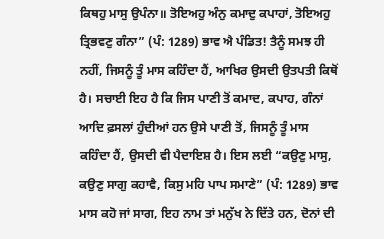ਕਿਥਹੁ ਮਾਸੁ ਉਪੰਨਾ॥ ਤੋਇਅਹੁ ਅੰਨੁ ਕਮਾਦੁ ਕਪਾਹਾਂ, ਤੋਇਅਹੁ ਤ੍ਰਿਭਵਣੁ ਗੰਨਾ” (ਪੰ: 1289) ਭਾਵ ਐ ਪੰਡਿਤ! ਤੈਨੂੰ ਸਮਝ ਹੀ ਨਹੀਂ, ਜਿਸਨੂੰ ਤੂੰ ਮਾਸ ਕਹਿੰਦਾ ਹੈਂ, ਆਖਿਰ ਉਸਦੀ ਉਤਪਤੀ ਕਿਥੋਂ ਹੈ। ਸਚਾਈ ਇਹ ਹੈ ਕਿ ਜਿਸ ਪਾਣੀ ਤੋਂ ਕਮਾਦ, ਕਪਾਹ, ਗੰਨਾਂ ਆਦਿ ਫ਼ਸਲਾਂ ਹੁੰਦੀਆਂ ਹਨ ਉਸੇ ਪਾਣੀ ਤੋਂ, ਜਿਸਨੂੰ ਤੂੰ ਮਾਸ ਕਹਿੰਦਾ ਹੈਂ, ਉਸਦੀ ਵੀ ਪੈਦਾਇਸ਼ ਹੈ। ਇਸ ਲਈ “ਕਉਣੁ ਮਾਸੁ, ਕਉਣੁ ਸਾਗੁ ਕਹਾਵੈ, ਕਿਸੁ ਮਹਿ ਪਾਪ ਸਮਾਣੇ” (ਪੰ: 1289) ਭਾਵ ਮਾਸ ਕਹੋ ਜਾਂ ਸਾਗ, ਇਹ ਨਾਮ ਤਾਂ ਮਨੁੱਖ ਨੇ ਦਿੱਤੇ ਹਨ, ਦੋਨਾਂ ਦੀ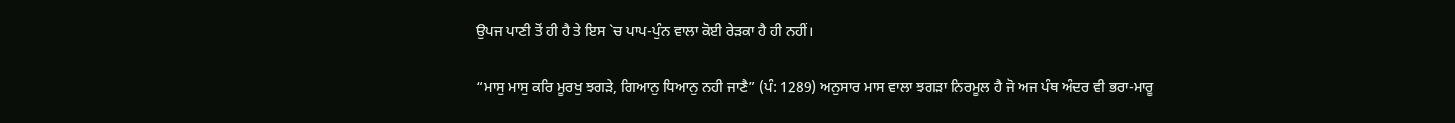ਉਪਜ ਪਾਣੀ ਤੋਂ ਹੀ ਹੈ ਤੇ ਇਸ `ਚ ਪਾਪ-ਪੁੰਨ ਵਾਲਾ ਕੋਈ ਰੇੜਕਾ ਹੈ ਹੀ ਨਹੀਂ।

“ਮਾਸੁ ਮਾਸੁ ਕਰਿ ਮੂਰਖੁ ਝਗੜੇ, ਗਿਆਨੁ ਧਿਆਨੁ ਨਹੀ ਜਾਣੈ” (ਪੰ: 1289) ਅਨੁਸਾਰ ਮਾਸ ਵਾਲਾ ਝਗੜਾ ਨਿਰਮੂਲ ਹੈ ਜੋ ਅਜ ਪੰਥ ਅੰਦਰ ਵੀ ਭਰਾ-ਮਾਰੂ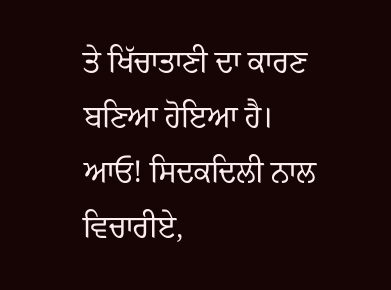ਤੇ ਖਿੱਚਾਤਾਣੀ ਦਾ ਕਾਰਣ ਬਣਿਆ ਹੋਇਆ ਹੈ। ਆਓ! ਸਿਦਕਦਿਲੀ ਨਾਲ ਵਿਚਾਰੀਏ,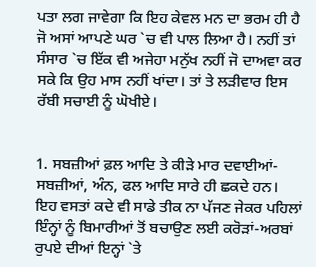ਪਤਾ ਲਗ ਜਾਵੇਗਾ ਕਿ ਇਹ ਕੇਵਲ ਮਨ ਦਾ ਭਰਮ ਹੀ ਹੈ ਜੋ ਅਸਾਂ ਆਪਣੇ ਘਰ `ਚ ਵੀ ਪਾਲ ਲਿਆ ਹੈ। ਨਹੀਂ ਤਾਂ ਸੰਸਾਰ `ਚ ਇੱਕ ਵੀ ਅਜੇਹਾ ਮਨੁੱਖ ਨਹੀਂ ਜੋ ਦਾਅਵਾ ਕਰ ਸਕੇ ਕਿ ਉਹ ਮਾਸ ਨਹੀਂ ਖਾਂਦਾ। ਤਾਂ ਤੇ ਲੜੀਵਾਰ ਇਸ ਰੱਬੀ ਸਚਾਈ ਨੂੰ ਘੋਖੀਏ।


1. ਸਬਜ਼ੀਆਂ ਫ਼ਲ ਆਦਿ ਤੇ ਕੀੜੇ ਮਾਰ ਦਵਾਈਆਂ- ਸਬਜ਼ੀਆਂ, ਅੰਨ, ਫਲ ਆਦਿ ਸਾਰੇ ਹੀ ਛਕਦੇ ਹਨ। ਇਹ ਵਸਤਾਂ ਕਦੇ ਵੀ ਸਾਡੇ ਤੀਕ ਨਾ ਪੱਜਣ ਜੇਕਰ ਪਹਿਲਾਂ ਇੰਨ੍ਹਾਂ ਨੂੰ ਬਿਮਾਰੀਆਂ ਤੋਂ ਬਚਾਉਣ ਲਈ ਕਰੋੜਾਂ-ਅਰਬਾਂ ਰੁਪਏ ਦੀਆਂ ਇਨ੍ਹਾਂ `ਤੇ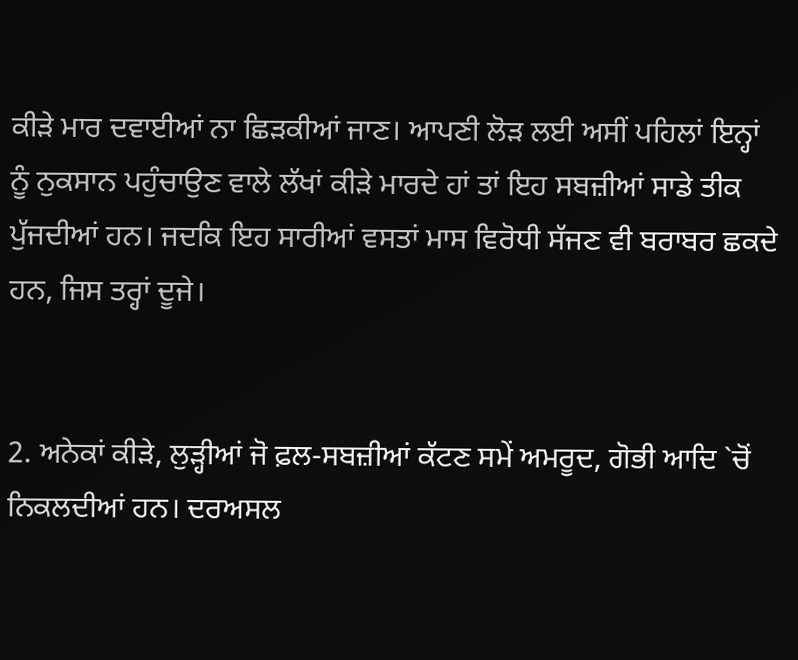ਕੀੜੇ ਮਾਰ ਦਵਾਈਆਂ ਨਾ ਛਿੜਕੀਆਂ ਜਾਣ। ਆਪਣੀ ਲੋੜ ਲਈ ਅਸੀਂ ਪਹਿਲਾਂ ਇਨ੍ਹਾਂ ਨੂੰ ਨੁਕਸਾਨ ਪਹੁੰਚਾਉਣ ਵਾਲੇ ਲੱਖਾਂ ਕੀੜੇ ਮਾਰਦੇ ਹਾਂ ਤਾਂ ਇਹ ਸਬਜ਼ੀਆਂ ਸਾਡੇ ਤੀਕ ਪੁੱਜਦੀਆਂ ਹਨ। ਜਦਕਿ ਇਹ ਸਾਰੀਆਂ ਵਸਤਾਂ ਮਾਸ ਵਿਰੋਧੀ ਸੱਜਣ ਵੀ ਬਰਾਬਰ ਛਕਦੇ ਹਨ, ਜਿਸ ਤਰ੍ਹਾਂ ਦੂਜੇ।


2. ਅਨੇਕਾਂ ਕੀੜੇ, ਲੁੜ੍ਹੀਆਂ ਜੋ ਫ਼ਲ-ਸਬਜ਼ੀਆਂ ਕੱਟਣ ਸਮੇਂ ਅਮਰੂਦ, ਗੋਭੀ ਆਦਿ `ਚੋਂ ਨਿਕਲਦੀਆਂ ਹਨ। ਦਰਅਸਲ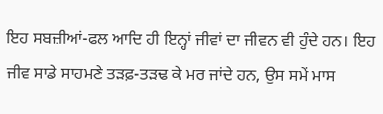ਇਹ ਸਬਜ਼ੀਆਂ-ਫਲ ਆਦਿ ਹੀ ਇਨ੍ਹਾਂ ਜੀਵਾਂ ਦਾ ਜੀਵਨ ਵੀ ਹੁੰਦੇ ਹਨ। ਇਹ ਜੀਵ ਸਾਡੇ ਸਾਹਮਣੇ ਤੜਫ਼-ਤੜਢ ਕੇ ਮਰ ਜਾਂਦੇ ਹਨ, ਉਸ ਸਮੇਂ ਮਾਸ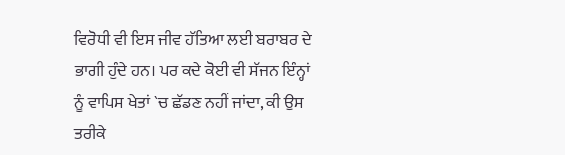ਵਿਰੋਧੀ ਵੀ ਇਸ ਜੀਵ ਹੱਤਿਆ ਲਈ ਬਰਾਬਰ ਦੇ ਭਾਗੀ ਹੁੰਦੇ ਹਨ। ਪਰ ਕਦੇ ਕੋਈ ਵੀ ਸੱਜਨ ਇੰਨ੍ਹਾਂ ਨੂੰ ਵਾਪਿਸ ਖੇਤਾਂ `ਚ ਛੱਡਣ ਨਹੀਂ ਜਾਂਦਾ, ਕੀ ਉਸ ਤਰੀਕੇ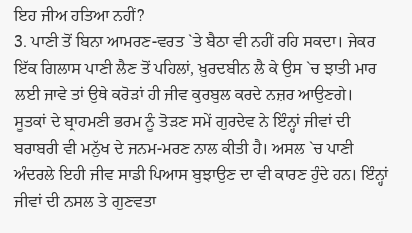ਇਹ ਜੀਅ ਹਤਿਆ ਨਹੀਂ?
3. ਪਾਣੀ ਤੋਂ ਬਿਨਾ ਆਮਰਣ-ਵਰਤ `ਤੇ ਬੈਠਾ ਵੀ ਨਹੀਂ ਰਹਿ ਸਕਦਾ। ਜੇਕਰ ਇੱਕ ਗਿਲਾਸ ਪਾਣੀ ਲੈਣ ਤੋਂ ਪਹਿਲਾਂ, ਖ਼ੁਰਦਬੀਨ ਲੈ ਕੇ ਉਸ `ਚ ਝਾਤੀ ਮਾਰ ਲਈ ਜਾਵੇ ਤਾਂ ਉਥੇ ਕਰੋੜਾਂ ਹੀ ਜੀਵ ਕੁਰਬੁਲ ਕਰਦੇ ਨਜ਼ਰ ਆਉਣਗੇ। ਸੂਤਕਾਂ ਦੇ ਬ੍ਰਾਹਮਣੀ ਭਰਮ ਨੂੰ ਤੋੜਣ ਸਮੇਂ ਗੁਰਦੇਵ ਨੇ ਇੰਨ੍ਹਾਂ ਜੀਵਾਂ ਦੀ ਬਰਾਬਰੀ ਵੀ ਮਨੁੱਖ ਦੇ ਜਨਮ-ਮਰਣ ਨਾਲ ਕੀਤੀ ਹੈ। ਅਸਲ `ਚ ਪਾਣੀ ਅੰਦਰਲੇ ਇਹੀ ਜੀਵ ਸਾਡੀ ਪਿਆਸ ਬੁਝਾਉਣ ਦਾ ਵੀ ਕਾਰਣ ਹੁੰਦੇ ਹਨ। ਇੰਨ੍ਹਾਂ ਜੀਵਾਂ ਦੀ ਨਸਲ ਤੇ ਗੁਣਵਤਾ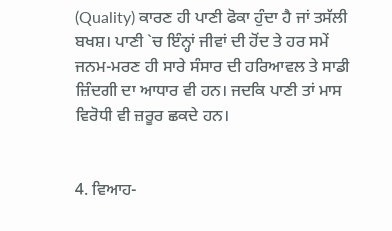(Quality) ਕਾਰਣ ਹੀ ਪਾਣੀ ਫੋਕਾ ਹੁੰਦਾ ਹੈ ਜਾਂ ਤਸੱਲੀ ਬਖਸ਼। ਪਾਣੀ `ਚ ਇੰਨ੍ਹਾਂ ਜੀਵਾਂ ਦੀ ਹੋਂਦ ਤੇ ਹਰ ਸਮੇਂ ਜਨਮ-ਮਰਣ ਹੀ ਸਾਰੇ ਸੰਸਾਰ ਦੀ ਹਰਿਆਵਲ ਤੇ ਸਾਡੀ ਜ਼ਿੰਦਗੀ ਦਾ ਆਧਾਰ ਵੀ ਹਨ। ਜਦਕਿ ਪਾਣੀ ਤਾਂ ਮਾਸ ਵਿਰੋਧੀ ਵੀ ਜ਼ਰੂਰ ਛਕਦੇ ਹਨ।


4. ਵਿਆਹ-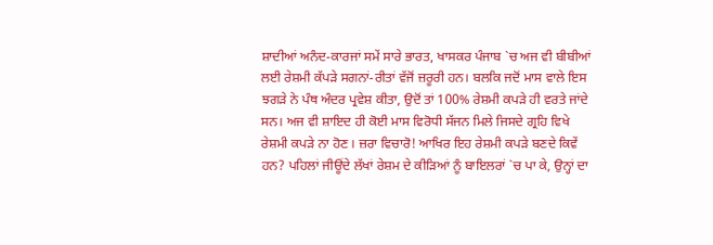ਸ਼ਾਦੀਆਂ ਅਨੰਦ-ਕਾਰਜਾਂ ਸਮੇਂ ਸਾਰੇ ਭਾਰਤ, ਖਾਸਕਰ ਪੰਜਾਬ `ਚ ਅਜ ਵੀ ਬੀਬੀਆਂ ਲਈ ਰੇਸ਼ਮੀ ਕੱਪੜੇ ਸਗਨਾਂ-ਰੀਤਾਂ ਵੱਜੋਂ ਜ਼ਰੂਰੀ ਹਨ। ਬਲਕਿ ਜਦੋਂ ਮਾਸ ਵਾਲੇ ਇਸ ਝਗੜੇ ਨੇ ਪੰਥ ਅੰਦਰ ਪ੍ਰਵੇਸ਼ ਕੀਤਾ, ਉਦੋਂ ਤਾਂ 100% ਰੇਸ਼ਮੀ ਕਪੜੇ ਹੀ ਵਰਤੇ ਜਾਂਦੇ ਸਨ। ਅਜ ਵੀ ਸ਼ਾਇਦ ਹੀ ਕੋਈ ਮਾਸ ਵਿਰੋਧੀ ਸੱਜਨ ਮਿਲੇ ਜਿਸਦੇ ਗ੍ਰਹਿ ਵਿਖੇ ਰੇਸ਼ਮੀ ਕਪੜੇ ਨਾ ਹੋਣ। ਜ਼ਰਾ ਵਿਚਾਰੋ! ਆਖਿਰ ਇਹ ਰੇਸ਼ਮੀ ਕਪੜੇ ਬਣਦੇ ਕਿਵੇਂ ਹਨ? ਪਹਿਲਾਂ ਜੀਊਂਦੇ ਲੱਖਾਂ ਰੇਸ਼ਮ ਦੇ ਕੀੜਿਆਂ ਨੂੰ ਬਾਇਲਰਾਂ `ਚ ਪਾ ਕੇ, ਉਨ੍ਹਾਂ ਦਾ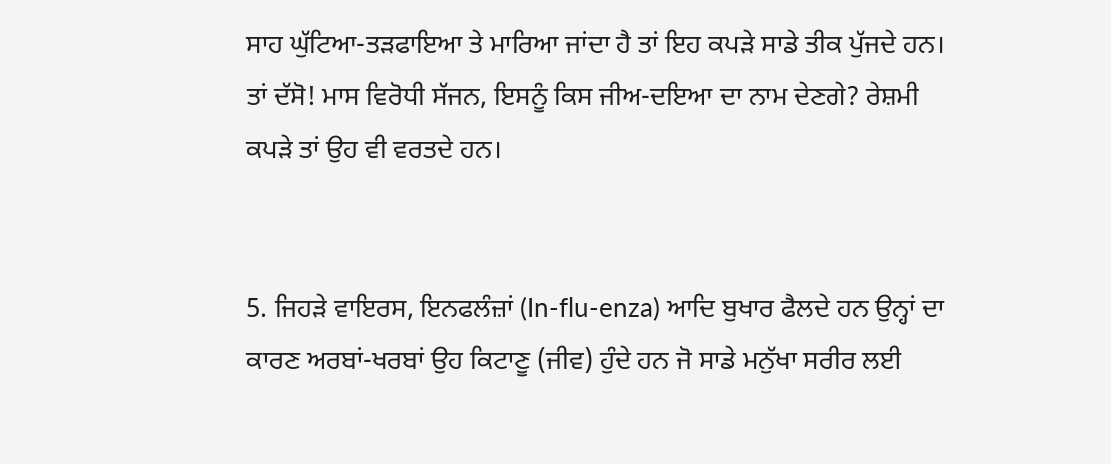ਸਾਹ ਘੁੱਟਿਆ-ਤੜਫਾਇਆ ਤੇ ਮਾਰਿਆ ਜਾਂਦਾ ਹੈ ਤਾਂ ਇਹ ਕਪੜੇ ਸਾਡੇ ਤੀਕ ਪੁੱਜਦੇ ਹਨ। ਤਾਂ ਦੱਸੋ! ਮਾਸ ਵਿਰੋਧੀ ਸੱਜਨ, ਇਸਨੂੰ ਕਿਸ ਜੀਅ-ਦਇਆ ਦਾ ਨਾਮ ਦੇਣਗੇ? ਰੇਸ਼ਮੀ ਕਪੜੇ ਤਾਂ ਉਹ ਵੀ ਵਰਤਦੇ ਹਨ।


5. ਜਿਹੜੇ ਵਾਇਰਸ, ਇਨਫਲੰਜ਼ਾਂ (In-flu-enza) ਆਦਿ ਬੁਖਾਰ ਫੈਲਦੇ ਹਨ ਉਨ੍ਹਾਂ ਦਾ ਕਾਰਣ ਅਰਬਾਂ-ਖਰਬਾਂ ਉਹ ਕਿਟਾਣੂ (ਜੀਵ) ਹੁੰਦੇ ਹਨ ਜੋ ਸਾਡੇ ਮਨੁੱਖਾ ਸਰੀਰ ਲਈ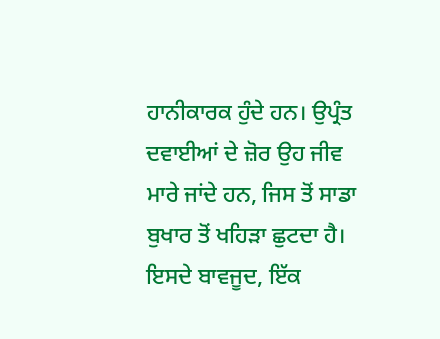ਹਾਨੀਕਾਰਕ ਹੁੰਦੇ ਹਨ। ਉਪ੍ਰੰਤ ਦਵਾਈਆਂ ਦੇ ਜ਼ੋਰ ਉਹ ਜੀਵ ਮਾਰੇ ਜਾਂਦੇ ਹਨ, ਜਿਸ ਤੋਂ ਸਾਡਾ ਬੁਖਾਰ ਤੋਂ ਖਹਿੜਾ ਛੁਟਦਾ ਹੈ। ਇਸਦੇ ਬਾਵਜੂਦ, ਇੱਕ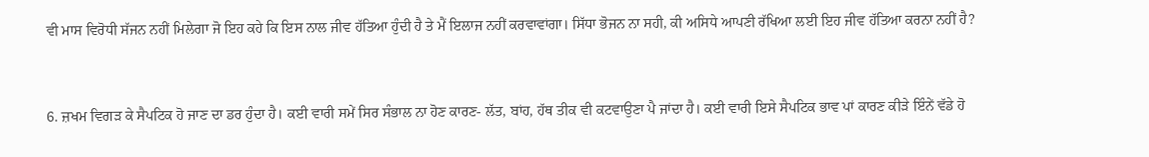ਵੀ ਮਾਸ ਵਿਰੋਧੀ ਸੱਜਨ ਨਹੀਂ ਮਿਲੇਗਾ ਜੋ ਇਹ ਕਹੇ ਕਿ ਇਸ ਨਾਲ ਜੀਵ ਹੱਤਿਆ ਹੁੰਦੀ ਹੈ ਤੇ ਮੈਂ ਇਲਾਜ ਨਹੀਂ ਕਰਵਾਵਾਂਗਾ। ਸਿੱਧਾ ਭੋਜਨ ਨਾ ਸਹੀ, ਕੀ ਅਸਿਧੇ ਆਪਣੀ ਰੱਖਿਆ ਲਈ ਇਹ ਜੀਵ ਹੱਤਿਆ ਕਰਨਾ ਨਹੀਂ ਹੈ?


6. ਜ਼ਖਮ ਵਿਗੜ ਕੇ ਸੈਪਟਿਕ ਹੋ ਜਾਣ ਦਾ ਡਰ ਹੁੰਦਾ ਹੈ। ਕਈ ਵਾਰੀ ਸਮੇਂ ਸਿਰ ਸੰਭਾਲ ਨਾ ਹੋਣ ਕਾਰਣ- ਲੱਤ, ਬਾਂਹ, ਹੱਥ ਤੀਕ ਵੀ ਕਟਵਾਉਣਾ ਪੈ ਜਾਂਦਾ ਹੈ। ਕਈ ਵਾਰੀ ਇਸੇ ਸੈਪਟਿਕ ਭਾਵ ਪਾਂ ਕਾਰਣ ਕੀੜੇ ਇੰਨੇਂ ਵੱਡੇ ਹੋ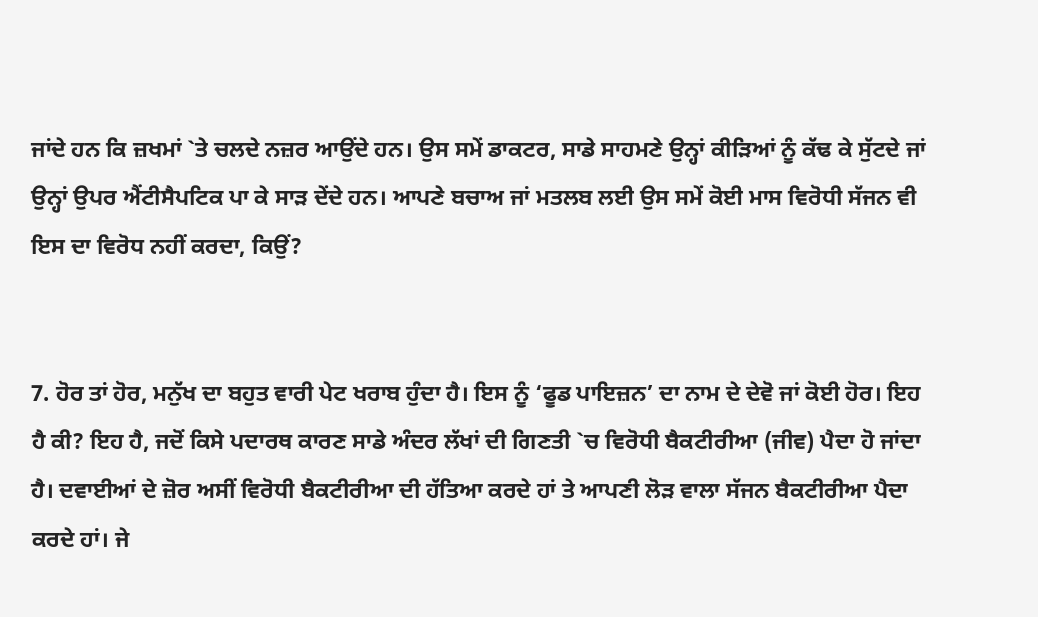ਜਾਂਦੇ ਹਨ ਕਿ ਜ਼ਖਮਾਂ `ਤੇ ਚਲਦੇ ਨਜ਼ਰ ਆਉਂਦੇ ਹਨ। ਉਸ ਸਮੇਂ ਡਾਕਟਰ, ਸਾਡੇ ਸਾਹਮਣੇ ਉਨ੍ਹਾਂ ਕੀੜਿਆਂ ਨੂੰ ਕੱਢ ਕੇ ਸੁੱਟਦੇ ਜਾਂ ਉਨ੍ਹਾਂ ਉਪਰ ਐਂਟੀਸੈਪਟਿਕ ਪਾ ਕੇ ਸਾੜ ਦੇਂਦੇ ਹਨ। ਆਪਣੇ ਬਚਾਅ ਜਾਂ ਮਤਲਬ ਲਈ ਉਸ ਸਮੇਂ ਕੋਈ ਮਾਸ ਵਿਰੋਧੀ ਸੱਜਨ ਵੀ ਇਸ ਦਾ ਵਿਰੋਧ ਨਹੀਂ ਕਰਦਾ, ਕਿਉਂ?


7. ਹੋਰ ਤਾਂ ਹੋਰ, ਮਨੁੱਖ ਦਾ ਬਹੁਤ ਵਾਰੀ ਪੇਟ ਖਰਾਬ ਹੁੰਦਾ ਹੈ। ਇਸ ਨੂੰ ‘ਫੂਡ ਪਾਇਜ਼ਨ’ ਦਾ ਨਾਮ ਦੇ ਦੇਵੋ ਜਾਂ ਕੋਈ ਹੋਰ। ਇਹ ਹੈ ਕੀ? ਇਹ ਹੈ, ਜਦੋਂ ਕਿਸੇ ਪਦਾਰਥ ਕਾਰਣ ਸਾਡੇ ਅੰਦਰ ਲੱਖਾਂ ਦੀ ਗਿਣਤੀ `ਚ ਵਿਰੋਧੀ ਬੈਕਟੀਰੀਆ (ਜੀਵ) ਪੈਦਾ ਹੋ ਜਾਂਦਾ ਹੈ। ਦਵਾਈਆਂ ਦੇ ਜ਼ੋਰ ਅਸੀਂ ਵਿਰੋਧੀ ਬੈਕਟੀਰੀਆ ਦੀ ਹੱਤਿਆ ਕਰਦੇ ਹਾਂ ਤੇ ਆਪਣੀ ਲੋੜ ਵਾਲਾ ਸੱਜਨ ਬੈਕਟੀਰੀਆ ਪੈਦਾ ਕਰਦੇ ਹਾਂ। ਜੇ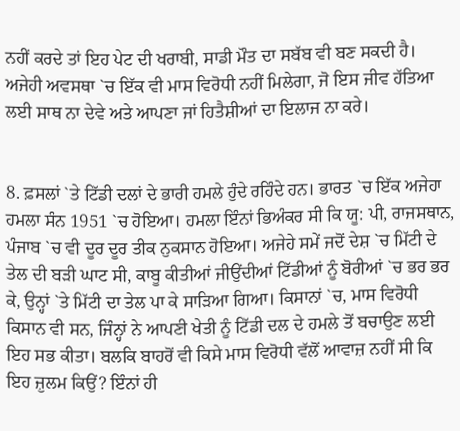ਨਹੀਂ ਕਰਦੇ ਤਾਂ ਇਹ ਪੇਟ ਦੀ ਖਰਾਬੀ, ਸਾਡੀ ਮੌਤ ਦਾ ਸਬੱਬ ਵੀ ਬਣ ਸਕਦੀ ਹੈ। ਅਜੇਹੀ ਅਵਸਥਾ `ਚ ਇੱਕ ਵੀ ਮਾਸ ਵਿਰੋਧੀ ਨਹੀਂ ਮਿਲੇਗਾ, ਜੋ ਇਸ ਜੀਵ ਹੱਤਿਆ ਲਈ ਸਾਥ ਨਾ ਦੇਵੇ ਅਤੇ ਆਪਣਾ ਜਾਂ ਹਿਤੈਸ਼ੀਆਂ ਦਾ ਇਲਾਜ ਨਾ ਕਰੇ।


8. ਫ਼ਸਲਾਂ `ਤੇ ਟਿੱਡੀ ਦਲਾਂ ਦੇ ਭਾਰੀ ਹਮਲੇ ਹੁੰਦੇ ਰਹਿੰਦੇ ਹਨ। ਭਾਰਤ `ਚ ਇੱਕ ਅਜੇਹਾ ਹਮਲਾ ਸੰਨ 1951 `ਚ ਹੋਇਆ। ਹਮਲਾ ਇੰਨਾਂ ਭਿਅੰਕਰ ਸੀ ਕਿ ਯੂ: ਪੀ, ਰਾਜਸਥਾਨ, ਪੰਜਾਬ `ਚ ਵੀ ਦੂਰ ਦੂਰ ਤੀਕ ਨੁਕਸਾਨ ਹੋਇਆ। ਅਜੇਹੇ ਸਮੇਂ ਜਦੋਂ ਦੇਸ਼ `ਚ ਮਿੱਟੀ ਦੇ ਤੇਲ ਦੀ ਬੜੀ ਘਾਟ ਸੀ, ਕਾਬੂ ਕੀਤੀਆਂ ਜੀਉਂਦੀਆਂ ਟਿੱਡੀਆਂ ਨੂੰ ਬੋਰੀਆਂ `ਚ ਭਰ ਭਰ ਕੇ, ਉਨ੍ਹਾਂ `ਤੇ ਮਿੱਟੀ ਦਾ ਤੇਲ ਪਾ ਕੇ ਸਾੜਿਆ ਗਿਆ। ਕਿਸਾਨਾਂ `ਚ, ਮਾਸ ਵਿਰੋਧੀ ਕਿਸਾਨ ਵੀ ਸਨ, ਜਿੰਨ੍ਹਾਂ ਨੇ ਆਪਣੀ ਖੇਤੀ ਨੂੰ ਟਿੱਡੀ ਦਲ ਦੇ ਹਮਲੇ ਤੋਂ ਬਚਾਉਣ ਲਈ ਇਹ ਸਭ ਕੀਤਾ। ਬਲਕਿ ਬਾਹਰੋਂ ਵੀ ਕਿਸੇ ਮਾਸ ਵਿਰੋਧੀ ਵੱਲੋਂ ਆਵਾਜ਼ ਨਹੀਂ ਸੀ ਕਿ ਇਹ ਜ਼ੁਲਮ ਕਿਉਂ? ਇੰਨਾਂ ਹੀ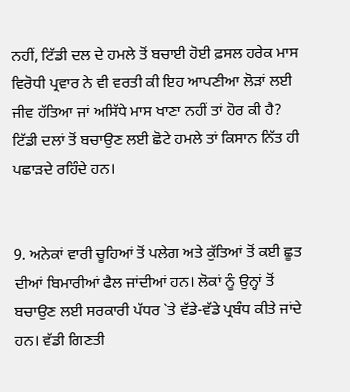ਨਹੀਂ, ਟਿੱਡੀ ਦਲ ਦੇ ਹਮਲੇ ਤੋਂ ਬਚਾਈ ਹੋਈ ਫ਼ਸਲ ਹਰੇਕ ਮਾਸ ਵਿਰੋਧੀ ਪ੍ਰਵਾਰ ਨੇ ਵੀ ਵਰਤੀ ਕੀ ਇਹ ਆਪਣੀਆ ਲੋੜਾਂ ਲਈ ਜੀਵ ਹੱਤਿਆ ਜਾਂ ਅਸਿੱਧੇ ਮਾਸ ਖਾਣਾ ਨਹੀਂ ਤਾਂ ਹੋਰ ਕੀ ਹੈ? ਟਿੱਡੀ ਦਲਾਂ ਤੋਂ ਬਚਾਉਣ ਲਈ ਛੋਟੇ ਹਮਲੇ ਤਾਂ ਕਿਸਾਨ ਨਿੱਤ ਹੀ ਪਛਾੜਦੇ ਰਹਿੰਦੇ ਹਨ।


9. ਅਨੇਕਾਂ ਵਾਰੀ ਚੂਹਿਆਂ ਤੋਂ ਪਲੇਗ ਅਤੇ ਕੁੱਤਿਆਂ ਤੋਂ ਕਈ ਛੂਤ ਦੀਆਂ ਬਿਮਾਰੀਆਂ ਫੈਲ ਜਾਂਦੀਆਂ ਹਨ। ਲੋਕਾਂ ਨੂੰ ਉਨ੍ਹਾਂ ਤੋਂ ਬਚਾਉਣ ਲਈ ਸਰਕਾਰੀ ਪੱਧਰ `ਤੇ ਵੱਡੇ-ਵੱਡੇ ਪ੍ਰਬੰਧ ਕੀਤੇ ਜਾਂਦੇ ਹਨ। ਵੱਡੀ ਗਿਣਤੀ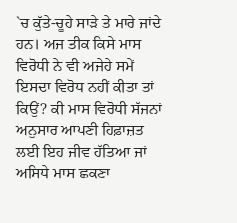`ਚ ਕੁੱਤੇ-ਚੂਹੇ ਸਾੜੇ ਤੇ ਮਾਰੇ ਜਾਂਦੇ ਹਨ। ਅਜ ਤੀਕ ਕਿਸੇ ਮਾਸ ਵਿਰੋਧੀ ਨੇ ਵੀ ਅਜੇਹੇ ਸਮੇਂ ਇਸਦਾ ਵਿਰੋਧ ਨਹੀਂ ਕੀਤਾ ਤਾਂ ਕਿਉਂ? ਕੀ ਮਾਸ ਵਿਰੋਧੀ ਸੱਜਨਾਂ ਅਨੁਸਾਰ ਆਪਣੀ ਹਿਫ਼ਾਜ਼ਤ ਲਈ ਇਹ ਜੀਵ ਹੱਤਿਆ ਜਾਂ ਅਸਿਧੇ ਮਾਸ ਛਕਣਾ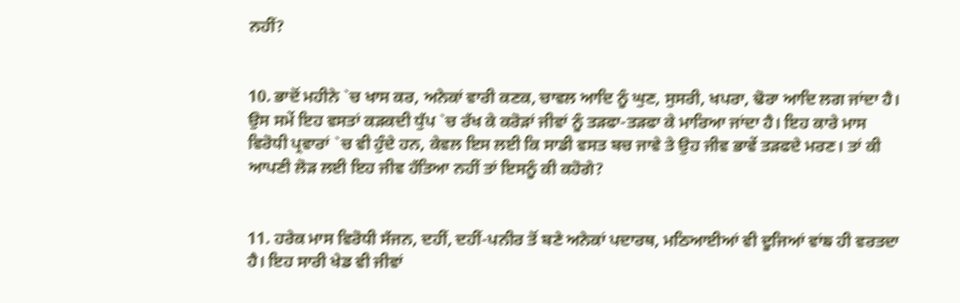ਨਹੀਂ?


10. ਭਾਦੋਂ ਮਹੀਨੇ `ਚ ਖਾਸ ਕਰ, ਅਨੇਕਾਂ ਵਾਰੀ ਕਣਕ, ਚਾਵਲ ਆਦਿ ਨੂੰ ਘੁਣ, ਸੁਸਰੀ, ਖਪਰਾ, ਢੋਰਾ ਆਦਿ ਲਗ ਜਾਂਦਾ ਹੈ। ਉਸ ਸਮੇਂ ਇਹ ਵਸਤਾਂ ਕੜਕਦੀ ਧੁੱਪ `ਚ ਰੱਖ ਕੇ ਕਰੋੜਾਂ ਜੀਵਾਂ ਨੂੰ ਤੜਫਾ-ਤੜਫਾ ਕੇ ਮਾਰਿਆ ਜਾਂਦਾ ਹੈ। ਇਹ ਕਾਰੇ ਮਾਸ ਵਿਰੋਧੀ ਪ੍ਰਵਾਰਾਂ `ਚ ਵੀ ਹੁੰਦੇ ਹਨ, ਕੇਵਲ ਇਸ ਲਈ ਕਿ ਸਾਡੀ ਵਸਤ ਬਚ ਜਾਵੇ ਤੇ ਉਹ ਜੀਵ ਭਾਵੇਂ ਤੜਫਦੇ ਮਰਣ। ਤਾਂ ਕੀ ਆਪਣੀ ਲੋੜ ਲਈ ਇਹ ਜੀਵ ਹੱਤਿਆ ਨਹੀਂ ਤਾਂ ਇਸਨੂੰ ਕੀ ਕਹੋਗੇ?


11. ਹਰੇਕ ਮਾਸ ਵਿਰੋਧੀ ਸੱਜਨ, ਦਹੀਂ, ਦਹੀਂ-ਪਨੀਰ ਤੋਂ ਬਣੇ ਅਨੇਕਾਂ ਪਦਾਰਥ, ਮਠਿਆਈਆਂ ਵੀ ਦੂਜਿਆਂ ਵਾਂਙ ਹੀ ਵਰਤਦਾ ਹੈ। ਇਹ ਸਾਰੀ ਖੇਡ ਵੀ ਜੀਵਾਂ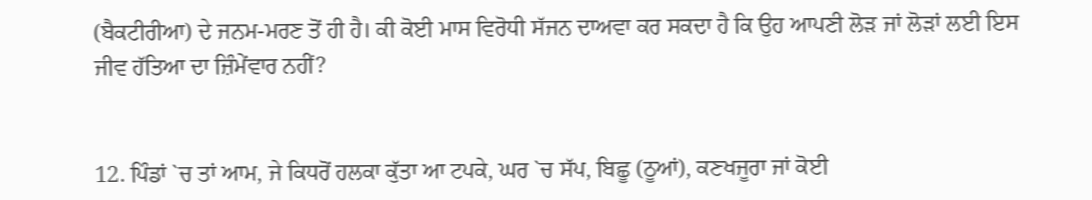(ਬੈਕਟੀਰੀਆ) ਦੇ ਜਨਮ-ਮਰਣ ਤੋਂ ਹੀ ਹੈ। ਕੀ ਕੋਈ ਮਾਸ ਵਿਰੋਧੀ ਸੱਜਨ ਦਾਅਵਾ ਕਰ ਸਕਦਾ ਹੈ ਕਿ ਉਹ ਆਪਣੀ ਲੋੜ ਜਾਂ ਲੋੜਾਂ ਲਈ ਇਸ ਜੀਵ ਹੱਤਿਆ ਦਾ ਜ਼ਿੰਮੇਂਵਾਰ ਨਹੀਂ?


12. ਪਿੰਡਾਂ `ਚ ਤਾਂ ਆਮ, ਜੇ ਕਿਧਰੋਂ ਹਲਕਾ ਕੁੱਤਾ ਆ ਟਪਕੇ, ਘਰ `ਚ ਸੱਪ, ਬਿਛੂ (ਠੂਆਂ), ਕਣਖਜੂਰਾ ਜਾਂ ਕੋਈ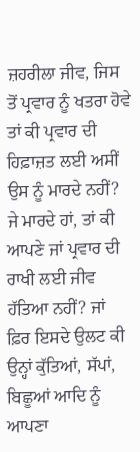ਜ਼ਹਰੀਲਾ ਜੀਵ, ਜਿਸ ਤੋਂ ਪ੍ਰਵਾਰ ਨੂੰ ਖਤਰਾ ਹੋਵੇ ਤਾਂ ਕੀ ਪ੍ਰਵਾਰ ਦੀ ਹਿਫ਼ਾਜ਼ਤ ਲਈ ਅਸੀਂ ਉਸ ਨੂੰ ਮਾਰਦੇ ਨਹੀਂ? ਜੇ ਮਾਰਦੇ ਹਾਂ, ਤਾਂ ਕੀ ਆਪਣੇ ਜਾਂ ਪ੍ਰਵਾਰ ਦੀ ਰਾਖੀ ਲਈ ਜੀਵ ਹੱਤਿਆ ਨਹੀਂ? ਜਾਂ ਫ਼ਿਰ ਇਸਦੇ ਉਲਟ ਕੀ ਉਨ੍ਹਾਂ ਕੁੱਤਿਆਂ, ਸੱਪਾਂ, ਬਿਛੂਆਂ ਆਦਿ ਨੂੰ ਆਪਣਾ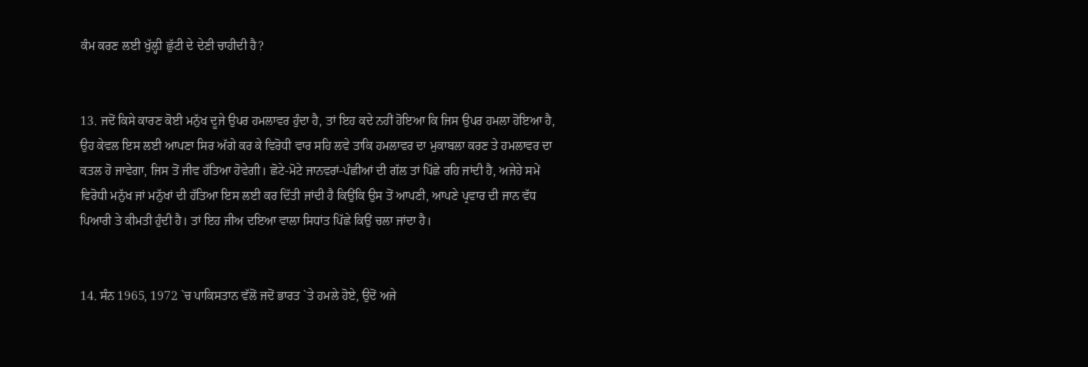ਕੰਮ ਕਰਣ ਲਈ ਖੁੱਲ਼੍ਹੀ ਛੁੱਟੀ ਦੇ ਦੇਣੀ ਚਾਹੀਦੀ ਹੈ?


13. ਜਦੋਂ ਕਿਸੇ ਕਾਰਣ ਕੋਈ ਮਨੁੱਖ ਦੂਜੇ ਉਪਰ ਹਮਲਾਵਰ ਹੁੰਦਾ ਹੈ, ਤਾਂ ਇਹ ਕਦੇ ਨਹੀਂ ਹੋਇਆ ਕਿ ਜਿਸ ਉਪਰ ਹਮਲਾ ਹੋਇਆ ਹੈ, ਉਹ ਕੇਵਲ ਇਸ ਲਈ ਆਪਣਾ ਸਿਰ ਅੱਗੇ ਕਰ ਕੇ ਵਿਰੋਧੀ ਵਾਰ ਸਹਿ ਲਵੇ ਤਾਕਿ ਹਮਲਾਵਰ ਦਾ ਮੁਕਾਬਲਾ ਕਰਣ ਤੇ ਹਮਲਾਵਰ ਦਾ ਕਤਲ ਹੋ ਜਾਵੇਗਾ, ਜਿਸ ਤੋਂ ਜੀਵ ਹੱਤਿਆ ਹੋਵੇਗੀ। ਛੋਟੇ-ਮੋਟੇ ਜਾਨਵਰਾਂ-ਪੰਛੀਆਂ ਦੀ ਗੱਲ ਤਾਂ ਪਿੱਛੇ ਰਹਿ ਜਾਂਦੀ ਹੈ, ਅਜੇਹੇ ਸਮੇਂ ਵਿਰੋਧੀ ਮਨੁੱਖ ਜਾਂ ਮਨੁੱਖਾਂ ਦੀ ਹੱਤਿਆ ਇਸ ਲਈ ਕਰ ਦਿੱਤੀ ਜਾਂਦੀ ਹੈ ਕਿਉਂਕਿ ਉਸ ਤੋਂ ਆਪਣੀ, ਆਪਣੇ ਪ੍ਰਵਾਰ ਦੀ ਜਾਨ ਵੱਧ ਪਿਆਰੀ ਤੇ ਕੀਮਤੀ ਹੁੰਦੀ ਹੈ। ਤਾਂ ਇਹ ਜੀਅ ਦਇਆ ਵਾਲਾ ਸਿਧਾਂਤ ਪਿੱਛੇ ਕਿਉਂ ਚਲਾ ਜਾਂਦਾ ਹੈ।


14. ਸੰਨ 1965, 1972 `ਚ ਪਾਕਿਸਤਾਨ ਵੱਲੋਂ ਜਦੋਂ ਭਾਰਤ `ਤੇ ਹਮਲੇ ਹੋਏ, ਉਦੋਂ ਅਜੇ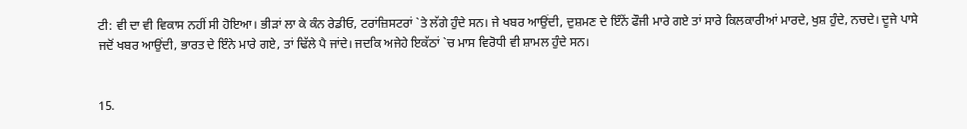ਟੀ: ਵੀ ਦਾ ਵੀ ਵਿਕਾਸ ਨਹੀਂ ਸੀ ਹੋਇਆ। ਭੀੜਾਂ ਲਾ ਕੇ ਕੰਨ ਰੇਡੀਓ, ਟਰਾਂਜ਼ਿਸਟਰਾਂ `ਤੇ ਲੱਗੇ ਹੁੰਦੇ ਸਨ। ਜੇ ਖਬਰ ਆਉਂਦੀ, ਦੁਸ਼ਮਣ ਦੇ ਇੰਨੇਂ ਫੌਜੀ ਮਾਰੇ ਗਏ ਤਾਂ ਸਾਰੇ ਕਿਲਕਾਰੀਆਂ ਮਾਰਦੇ, ਖੁਸ਼ ਹੁੰਦੇ, ਨਚਦੇ। ਦੂਜੇ ਪਾਸੇ ਜਦੋਂ ਖਬਰ ਆਉਂਦੀ, ਭਾਰਤ ਦੇ ਇੰਨੇ ਮਾਰੇ ਗਏ, ਤਾਂ ਢਿੱਲੇ ਪੈ ਜਾਂਦੇ। ਜਦਕਿ ਅਜੇਹੇ ਇਕੱਠਾਂ `ਚ ਮਾਸ ਵਿਰੋਧੀ ਵੀ ਸ਼ਾਮਲ ਹੁੰਦੇ ਸਨ।


15.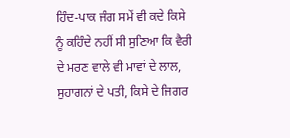ਹਿੰਦ-ਪਾਕ ਜੰਗ ਸਮੇਂ ਵੀ ਕਦੇ ਕਿਸੇ ਨੂੰ ਕਹਿੰਦੇ ਨਹੀਂ ਸੀ ਸੁਣਿਆ ਕਿ ਵੈਰੀ ਦੇ ਮਰਣ ਵਾਲੇ ਵੀ ਮਾਵਾਂ ਦੇ ਲਾਲ, ਸੁਹਾਗਨਾਂ ਦੇ ਪਤੀ, ਕਿਸੇ ਦੇ ਜਿਗਰ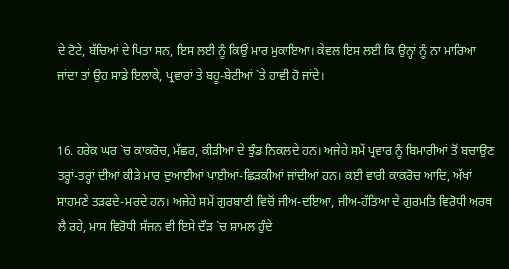ਦੇ ਟੋਟੇ, ਬੱਚਿਆਂ ਦੇ ਪਿਤਾ ਸਨ, ਇਸ ਲਈ ਨੂੰ ਕਿਉਂ ਮਾਰ ਮੁਕਾਇਆ। ਕੇਵਲ ਇਸ ਲਈ ਕਿ ਉਨ੍ਹਾਂ ਨੂੰ ਨਾ ਮਾਰਿਆ ਜਾਂਦਾ ਤਾਂ ਉਹ ਸਾਡੇ ਇਲਾਕੇ, ਪ੍ਰਵਾਰਾਂ ਤੇ ਬਹੂ-ਬੇਟੀਆਂ `ਤੇ ਹਾਵੀ ਹੋ ਜਾਂਦੇ।


16. ਹਰੇਕ ਘਰ `ਚ ਕਾਕਰੋਚ, ਮੱਛਰ, ਕੀੜੀਆ ਦੇ ਝੁੰਡ ਨਿਕਲਦੇ ਹਨ। ਅਜੇਹੇ ਸਮੇਂ ਪ੍ਰਵਾਰ ਨੂੰ ਬਿਮਾਰੀਆਂ ਤੋਂ ਬਚਾਉਣ ਤਰ੍ਹਾਂ-ਤਰ੍ਹਾਂ ਦੀਆਂ ਕੀੜੇ ਮਾਰ ਦੁਆਈਆਂ ਪਾਈਆਂ-ਛਿੜਕੀਆਂ ਜਾਂਦੀਆਂ ਹਨ। ਕਈ ਵਾਰੀ ਕਾਕਰੋਚ ਆਦਿ, ਅੱਖਾਂ ਸਾਹਮਣੇ ਤੜਫਦੇ-ਮਰਦੇ ਹਨ। ਅਜੇਹੇ ਸਮੇਂ ਗੁਰਬਾਣੀ ਵਿਚੋਂ ਜੀਅ-ਦਇਆ, ਜੀਅ-ਹੱਤਿਆ ਦੇ ਗੁਰਮਤਿ ਵਿਰੋਧੀ ਅਰਥ ਲੈ ਰਹੇ, ਮਾਸ ਵਿਰੋਧੀ ਸੱਜਨ ਵੀ ਇਸੇ ਦੌੜ `ਚ ਸ਼ਾਮਲ ਹੁੰਦੇ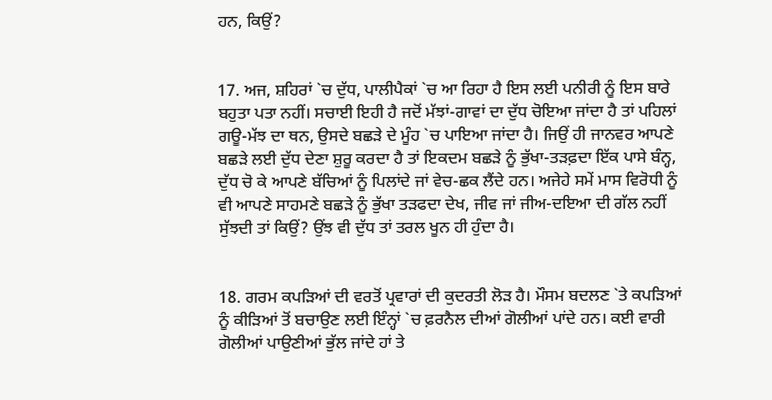ਹਨ, ਕਿਉਂ?


17. ਅਜ, ਸ਼ਹਿਰਾਂ `ਚ ਦੁੱਧ, ਪਾਲੀਪੈਕਾਂ `ਚ ਆ ਰਿਹਾ ਹੈ ਇਸ ਲਈ ਪਨੀਰੀ ਨੂੰ ਇਸ ਬਾਰੇ ਬਹੁਤਾ ਪਤਾ ਨਹੀਂ। ਸਚਾਈ ਇਹੀ ਹੈ ਜਦੋਂ ਮੱਝਾਂ-ਗਾਵਾਂ ਦਾ ਦੁੱਧ ਚੋਇਆ ਜਾਂਦਾ ਹੈ ਤਾਂ ਪਹਿਲਾਂ ਗਊ-ਮੱਝ ਦਾ ਥਨ, ਉਸਦੇ ਬਛੜੇ ਦੇ ਮੂੰਹ `ਚ ਪਾਇਆ ਜਾਂਦਾ ਹੈ। ਜਿਉਂ ਹੀ ਜਾਨਵਰ ਆਪਣੇ ਬਛੜੇ ਲਈ ਦੁੱਧ ਦੇਣਾ ਸ਼ੁਰੂ ਕਰਦਾ ਹੈ ਤਾਂ ਇਕਦਮ ਬਛੜੇ ਨੂੰ ਭੁੱਖਾ-ਤੜਫ਼ਦਾ ਇੱਕ ਪਾਸੇ ਬੰਨ੍ਹ, ਦੁੱਧ ਚੋ ਕੇ ਆਪਣੇ ਬੱਚਿਆਂ ਨੂੰ ਪਿਲਾਂਦੇ ਜਾਂ ਵੇਚ-ਛਕ ਲੈਂਦੇ ਹਨ। ਅਜੇਹੇ ਸਮੇਂ ਮਾਸ ਵਿਰੋਧੀ ਨੂੰ ਵੀ ਆਪਣੇ ਸਾਹਮਣੇ ਬਛੜੇ ਨੂੰ ਭੁੱਖਾ ਤੜਫਦਾ ਦੇਖ, ਜੀਵ ਜਾਂ ਜੀਅ-ਦਇਆ ਦੀ ਗੱਲ ਨਹੀਂ ਸੁੱਝਦੀ ਤਾਂ ਕਿਉਂ? ਉਂਝ ਵੀ ਦੁੱਧ ਤਾਂ ਤਰਲ ਖੂਨ ਹੀ ਹੁੰਦਾ ਹੈ।


18. ਗਰਮ ਕਪੜਿਆਂ ਦੀ ਵਰਤੋਂ ਪ੍ਰਵਾਰਾਂ ਦੀ ਕੁਦਰਤੀ ਲੋੜ ਹੈ। ਮੌਸਮ ਬਦਲਣ `ਤੇ ਕਪੜਿਆਂ ਨੂੰ ਕੀੜਿਆਂ ਤੋਂ ਬਚਾਉਣ ਲਈ ਇੰਨ੍ਹਾਂ `ਚ ਫ਼ਰਨੈਲ ਦੀਆਂ ਗੋਲੀਆਂ ਪਾਂਦੇ ਹਨ। ਕਈ ਵਾਰੀ ਗੋਲੀਆਂ ਪਾਉਣੀਆਂ ਭੁੱਲ ਜਾਂਦੇ ਹਾਂ ਤੇ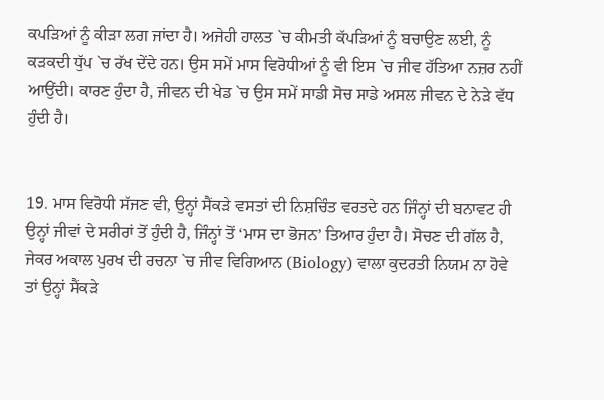ਕਪੜਿਆਂ ਨੂੰ ਕੀੜਾ ਲਗ ਜਾਂਦਾ ਹੈ। ਅਜੇਹੀ ਹਾਲਤ `ਚ ਕੀਮਤੀ ਕੱਪੜਿਆਂ ਨੂੰ ਬਚਾਉਣ ਲਈ, ਨੂੰ ਕੜਕਦੀ ਧੁੱਪ `ਚ ਰੱਖ ਦੇਂਦੇ ਹਨ। ਉਸ ਸਮੇਂ ਮਾਸ ਵਿਰੋਧੀਆਂ ਨੂੰ ਵੀ ਇਸ `ਚ ਜੀਵ ਹੱਤਿਆ ਨਜ਼ਰ ਨਹੀਂ ਆਉਂਦੀ। ਕਾਰਣ ਹੁੰਦਾ ਹੈ, ਜੀਵਨ ਦੀ ਖੇਡ `ਚ ਉਸ ਸਮੇਂ ਸਾਡੀ ਸੋਚ ਸਾਡੇ ਅਸਲ ਜੀਵਨ ਦੇ ਨੇੜੇ ਵੱਧ ਹੁੰਦੀ ਹੈ।


19. ਮਾਸ ਵਿਰੋਧੀ ਸੱਜਣ ਵੀ, ਉਨ੍ਹਾਂ ਸੈਂਕੜੇ ਵਸਤਾਂ ਦੀ ਨਿਸ਼ਚਿੰਤ ਵਰਤਦੇ ਹਨ ਜਿੰਨ੍ਹਾਂ ਦੀ ਬਨਾਵਟ ਹੀ ਉਨ੍ਹਾਂ ਜੀਵਾਂ ਦੇ ਸਰੀਰਾਂ ਤੋਂ ਹੁੰਦੀ ਹੈ, ਜਿੰਨ੍ਹਾਂ ਤੋਂ ‘ਮਾਸ ਦਾ ਭੋਜਨ’ ਤਿਆਰ ਹੁੰਦਾ ਹੈ। ਸੋਚਣ ਦੀ ਗੱਲ ਹੈ, ਜੇਕਰ ਅਕਾਲ ਪੁਰਖ ਦੀ ਰਚਨਾ `ਚ ਜੀਵ ਵਿਗਿਆਨ (Biology) ਵਾਲਾ ਕੁਦਰਤੀ ਨਿਯਮ ਨਾ ਹੋਵੇ ਤਾਂ ਉਨ੍ਹਾਂ ਸੈਂਕੜੇ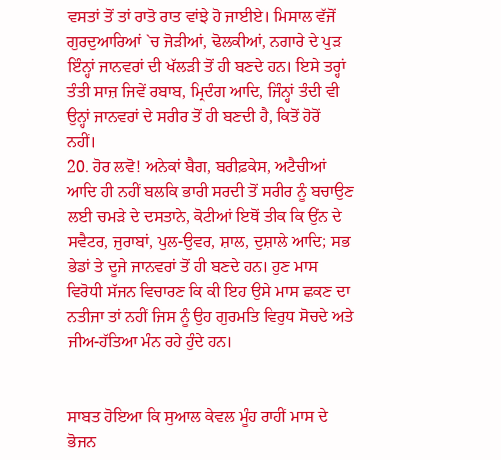ਵਸਤਾਂ ਤੋਂ ਤਾਂ ਰਾਤੋ ਰਾਤ ਵਾਂਝੇ ਹੋ ਜਾਈਏ। ਮਿਸਾਲ ਵੱਜੋਂ ਗੁਰਦੁਆਰਿਆਂ `ਚ ਜੋੜੀਆਂ, ਢੋਲਕੀਆਂ, ਨਗਾਰੇ ਦੇ ਪੁੜ ਇੰਨ੍ਹਾਂ ਜਾਨਵਰਾਂ ਦੀ ਖੱਲੜੀ ਤੋਂ ਹੀ ਬਣਦੇ ਹਨ। ਇਸੇ ਤਰ੍ਹਾਂ ਤੰਤੀ ਸਾਜ਼ ਜਿਵੇਂ ਰਬਾਬ, ਮ੍ਰਿਦੰਗ ਆਦਿ, ਜਿੰਨ੍ਹਾਂ ਤੰਦੀ ਵੀ ਉਨ੍ਹਾਂ ਜਾਨਵਰਾਂ ਦੇ ਸਰੀਰ ਤੋਂ ਹੀ ਬਣਦੀ ਹੈ, ਕਿਤੋਂ ਹੋਰੋਂ ਨਹੀਂ।
20. ਹੋਰ ਲਵੋ! ਅਨੇਕਾਂ ਬੈਗ, ਬਰੀਫ਼ਕੇਸ, ਅਟੈਚੀਆਂ ਆਦਿ ਹੀ ਨਹੀਂ ਬਲਕਿ ਭਾਰੀ ਸਰਦੀ ਤੋਂ ਸਰੀਰ ਨੂੰ ਬਚਾਉਣ ਲਈ ਚਮੜੇ ਦੇ ਦਸਤਾਨੇ, ਕੋਟੀਆਂ ਇਥੋਂ ਤੀਕ ਕਿ ਉਂਨ ਦੇ ਸਵੈਟਰ, ਜੁਰਾਬਾਂ, ਪੁਲ-ਉਵਰ, ਸ਼ਾਲ, ਦੁਸ਼ਾਲੇ ਆਦਿ; ਸਭ ਭੇਡਾਂ ਤੇ ਦੂਜੇ ਜਾਨਵਰਾਂ ਤੋਂ ਹੀ ਬਣਦੇ ਹਨ। ਹੁਣ ਮਾਸ ਵਿਰੋਧੀ ਸੱਜਨ ਵਿਚਾਰਣ ਕਿ ਕੀ ਇਹ ਉਸੇ ਮਾਸ ਛਕਣ ਦਾ ਨਤੀਜਾ ਤਾਂ ਨਹੀਂ ਜਿਸ ਨੂੰ ਉਹ ਗੁਰਮਤਿ ਵਿਰੁਧ ਸੋਚਦੇ ਅਤੇ ਜੀਅ-ਹੱਤਿਆ ਮੰਨ ਰਹੇ ਹੁੰਦੇ ਹਨ।


ਸਾਬਤ ਹੋਇਆ ਕਿ ਸੁਆਲ ਕੇਵਲ ਮੂੰਹ ਰਾਹੀਂ ਮਾਸ ਦੇ ਭੋਜਨ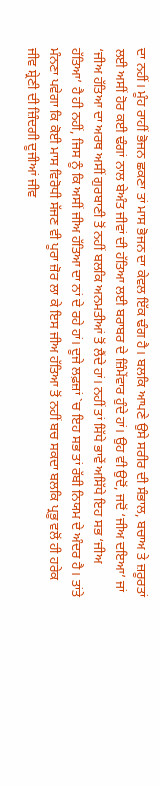ਦਾ ਨਹੀਂ। ਮੂੰਹ ਰਾਹੀਂ ਭੋਜਨ ਛਕਣਾ ਤਾਂ ਮਾਸ ਭੋਜਨ ਦਾ ਕੇਵਲ ਇੱਕ ਢੰਗ ਹੈ। ਬਲਕਿ ਆਪਣੇ ਉਸੇ ਸਰੀਰ ਦੀ ਸੰਭਾਲ, ਬਚਾਅ ਤੇ ਜ਼ਰੂਰਤਾਂ ਲਈ ਅਸੀਂ ਹੋਰ ਕਈ ਢੰਗਾਂ ਨਾਲ ਬੇਅੰਤ ਜੀਵਾਂ ਦੀ ਹੱਤਿਆ ਲਈ ਬਰਾਬਰ ਦੇ ਜ਼ਿੰਮੇਂਵਾਰ ਹੁੰਦੇ ਹਾਂ। ਉਹ ਵੀ ਉਦੋਂ, ਜਦੋਂ ‘ਜੀਅ ਦਇਆ’ ਜਾਂ ‘ਜੀਅ ਹੱਤਿਆ ਦਾ ਅਰਥ ਅਸੀਂ ਗੁਰਬਾਣੀ ਤੋਂ ਨਹੀਂ ਬਲਕਿ ਅਨਮਤੀਆਂ ਤੋਂ ਲੈਂਦੇ ਹਾਂ। ਨਹੀਂ ਤਾਂ ਸਿੱਧੇ ਭਾਵੇਂ ਅਸਿੱਧੇ ਇਹ ਸਭ ‘ਜੀਅ ਹੱਤਿਆ’ ਹੈ ਹੀ ਨਹੀਂ, ਜਿਸ ਨੂੰ ਕਿ ਅਸੀਂ ਜੀਅ ਹੱਤਿਆ ਦਾ ਨਾਂ ਦੇ ਰਹੇ ਹਾਂ। ਦੂਜੇ ਲਫ਼ਜ਼ਾਂ `ਚ ਇਹ ਸਭ ਤਾਂ ਰੱਬੀ ਨਿਯਮ ਦੇ ਅੰਦਰ ਹੈ। ਤਾਂਤੇ ਮੰਨਣਾ ਪਵੇਗਾ ਕਿ ਕੋਈ ਮਾਸ ਵਿਰੋਧੀ ਸੱਜਣ ਵੀ ਪੂਰਾ ਜ਼ੋਰ ਲਾ ਕੇ ਇਸ ਜੀਅ ਹੱਤਿਆ ਤੋਂ ਨਹੀਂ ਬਚ ਸਕਦਾ ਬਲਕਿ ਪ੍ਰਭੂ ਵਲੋਂ ਹੀ ਹਰੇਕ ਜੀਵ ਸ਼੍ਰੇਣੀ ਦੀ ਜ਼ਿੰਦਗੀ ਦੂਜੀਆਂ ਜੀਵ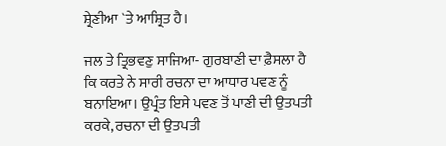ਸ਼੍ਰੇਣੀਆ `ਤੇ ਆਸ਼੍ਰਿਤ ਹੈ।

ਜਲ ਤੇ ਤ੍ਰਿਭਵਣੁ ਸਾਜਿਆ- ਗੁਰਬਾਣੀ ਦਾ ਫ਼ੈਸਲਾ ਹੈ ਕਿ ਕਰਤੇ ਨੇ ਸਾਰੀ ਰਚਨਾ ਦਾ ਆਧਾਰ ਪਵਣ ਨੂੰ ਬਨਾਇਆ। ਉਪ੍ਰੰਤ ਇਸੇ ਪਵਣ ਤੋਂ ਪਾਣੀ ਦੀ ਉਤਪਤੀ ਕਰਕੇ, ਰਚਨਾ ਦੀ ਉਤਪਤੀ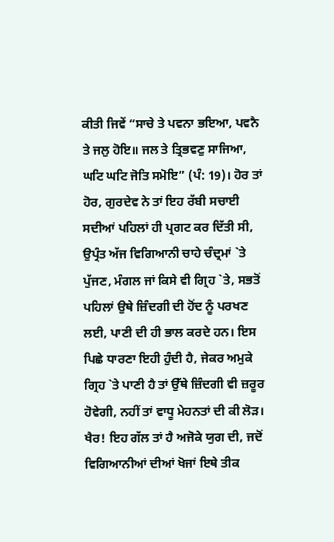ਕੀਤੀ ਜਿਵੇਂ “ਸਾਚੇ ਤੇ ਪਵਨਾ ਭਇਆ, ਪਵਨੈ ਤੇ ਜਲੁ ਹੋਇ॥ ਜਲ ਤੇ ਤ੍ਰਿਭਵਣੁ ਸਾਜਿਆ, ਘਟਿ ਘਟਿ ਜੋਤਿ ਸਮੋਇ” (ਪੰ: 19)। ਹੋਰ ਤਾਂ ਹੋਰ, ਗੁਰਦੇਵ ਨੇ ਤਾਂ ਇਹ ਰੱਬੀ ਸਚਾਈ ਸਦੀਆਂ ਪਹਿਲਾਂ ਹੀ ਪ੍ਰਗਟ ਕਰ ਦਿੱਤੀ ਸੀ, ਉਪ੍ਰੰਤ ਅੱਜ ਵਿਗਿਆਨੀ ਚਾਹੇ ਚੰਦ੍ਰਮਾਂ `ਤੇ ਪੁੱਜਣ, ਮੰਗਲ ਜਾਂ ਕਿਸੇ ਵੀ ਗ੍ਰਿਹ `ਤੇ, ਸਭਤੋਂ ਪਹਿਲਾਂ ਉਥੇ ਜ਼ਿੰਦਗੀ ਦੀ ਹੋਂਦ ਨੂੰ ਪਰਖਣ ਲਈ, ਪਾਣੀ ਦੀ ਹੀ ਭਾਲ ਕਰਦੇ ਹਨ। ਇਸ ਪਿਛੇ ਧਾਰਣਾ ਇਹੀ ਹੁੰਦੀ ਹੈ, ਜੇਕਰ ਅਮੁਕੇ ਗ੍ਰਿਹ `ਤੇ ਪਾਣੀ ਹੈ ਤਾਂ ਉੱਥੇ ਜ਼ਿੰਦਗੀ ਵੀ ਜ਼ਰੂਰ ਹੋਵੇਗੀ, ਨਹੀਂ ਤਾਂ ਵਾਧੂ ਮੇਹਨਤਾਂ ਦੀ ਕੀ ਲੋੜ। ਖੈਰ! ਇਹ ਗੱਲ ਤਾਂ ਹੈ ਅਜੋਕੇ ਯੁਗ ਦੀ, ਜਦੋਂ ਵਿਗਿਆਨੀਆਂ ਦੀਆਂ ਖੋਜਾਂ ਇਥੇ ਤੀਕ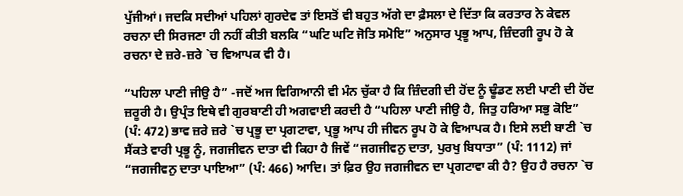ਪੁੱਜੀਆਂ। ਜਦਕਿ ਸਦੀਆਂ ਪਹਿਲਾਂ ਗੁਰਦੇਵ ਤਾਂ ਇਸਤੋਂ ਵੀ ਬਹੁਤ ਅੱਗੇ ਦਾ ਫ਼ੈਸਲਾ ਦੇ ਦਿੱਤਾ ਕਿ ਕਰਤਾਰ ਨੇ ਕੇਵਲ ਰਚਨਾ ਦੀ ਸਿਰਜਣਾ ਹੀ ਨਹੀਂ ਕੀਤੀ ਬਲਕਿ “ਘਟਿ ਘਟਿ ਜੋਤਿ ਸਮੋਇ” ਅਨੁਸਾਰ ਪ੍ਰਭੂ ਆਪ, ਜ਼ਿੰਦਗੀ ਰੂਪ ਹੋ ਕੇ ਰਚਨਾ ਦੇ ਜ਼ਰੇ-ਜ਼ਰੇ `ਚ ਵਿਆਪਕ ਵੀ ਹੈ।

“ਪਹਿਲਾ ਪਾਣੀ ਜੀਉ ਹੈ” -ਜਦੋਂ ਅਜ ਵਿਗਿਆਨੀ ਵੀ ਮੰਨ ਚੁੱਕਾ ਹੈ ਕਿ ਜ਼ਿੰਦਗੀ ਦੀ ਹੋਂਦ ਨੂੰ ਢੂੰਡਣ ਲਈ ਪਾਣੀ ਦੀ ਹੋਂਦ ਜ਼ਰੂਰੀ ਹੈ। ਉਪ੍ਰੰਤ ਇਥੇ ਵੀ ਗੁਰਬਾਣੀ ਹੀ ਅਗਵਾਈ ਕਰਦੀ ਹੈ “ਪਹਿਲਾ ਪਾਣੀ ਜੀਉ ਹੈ, ਜਿਤੁ ਹਰਿਆ ਸਭੁ ਕੋਇ” (ਪੰ: 472) ਭਾਵ ਜ਼ਰੇ ਜ਼ਰੇ `ਚ ਪ੍ਰਭੂ ਦਾ ਪ੍ਰਗਟਾਵਾ, ਪ੍ਰਭੂ ਆਪ ਹੀ ਜੀਵਨ ਰੂਪ ਹੋ ਕੇ ਵਿਆਪਕ ਹੈ। ਇਸੇ ਲਈ ਬਾਣੀ `ਚ ਸੈਂਕਤੇ ਵਾਰੀ ਪ੍ਰਭੂ ਨੂੰ, ਜਗਜੀਵਨ ਦਾਤਾ ਵੀ ਕਿਹਾ ਹੈ ਜਿਵੇਂ “ਜਗਜੀਵਨੁ ਦਾਤਾ, ਪੁਰਖੁ ਬਿਧਾਤਾ” (ਪੰ: 1112) ਜਾਂ “ਜਗਜੀਵਨੁ ਦਾਤਾ ਪਾਇਆ” (ਪੰ: 466) ਆਦਿ। ਤਾਂ ਫ਼ਿਰ ਉਹ ਜਗਜੀਵਨ ਦਾ ਪ੍ਰਗਟਾਵਾ ਕੀ ਹੈ? ਉਹ ਹੈ ਰਚਨਾ `ਚ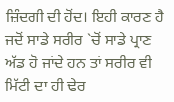ਜ਼ਿੰਦਗੀ ਦੀ ਹੋਂਦ। ਇਹੀ ਕਾਰਣ ਹੈ ਜਦੋਂ ਸਾਡੇ ਸਰੀਰ `ਚੋਂ ਸਾਡੇ ਪ੍ਰਾਣ ਅੱਡ ਹੋ ਜਾਂਦੇ ਹਨ ਤਾਂ ਸਰੀਰ ਵੀ ਮਿੱਟੀ ਦਾ ਹੀ ਢੇਰ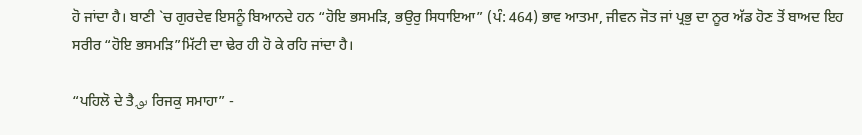ਹੋ ਜਾਂਦਾ ਹੈ। ਬਾਣੀ `ਚ ਗੁਰਦੇਵ ਇਸਨੂੰ ਬਿਆਨਦੇ ਹਨ “ਹੋਇ ਭਸਮੜਿ, ਭਉਰੁ ਸਿਧਾਇਆ” (ਪੰ: 464) ਭਾਵ ਆਤਮਾ, ਜੀਵਨ ਜੋਤ ਜਾਂ ਪ੍ਰਭੁ ਦਾ ਨੂਰ ਅੱਡ ਹੋਣ ਤੋਂ ਬਾਅਦ ਇਹ ਸਰੀਰ “ਹੋਇ ਭਸਮੜਿ”ਮਿੱਟੀ ਦਾ ਢੇਰ ਹੀ ਹੋ ਕੇ ਰਹਿ ਜਾਂਦਾ ਹੈ।

“ਪਹਿਲੋ ਦੇ ਤੈ؈ ਰਿਜਕੁ ਸਮਾਹਾ” -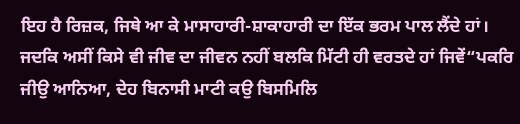ਇਹ ਹੈ ਰਿਜ਼ਕ, ਜਿਥੇ ਆ ਕੇ ਮਾਸਾਹਾਰੀ-ਸ਼ਾਕਾਹਾਰੀ ਦਾ ਇੱਕ ਭਰਮ ਪਾਲ ਲੈਂਦੇ ਹਾਂ। ਜਦਕਿ ਅਸੀਂ ਕਿਸੇ ਵੀ ਜੀਵ ਦਾ ਜੀਵਨ ਨਹੀਂ ਬਲਕਿ ਮਿੱਟੀ ਹੀ ਵਰਤਦੇ ਹਾਂ ਜਿਵੇਂ“ਪਕਰਿ ਜੀਉ ਆਨਿਆ, ਦੇਹ ਬਿਨਾਸੀ ਮਾਟੀ ਕਉ ਬਿਸਮਿਲਿ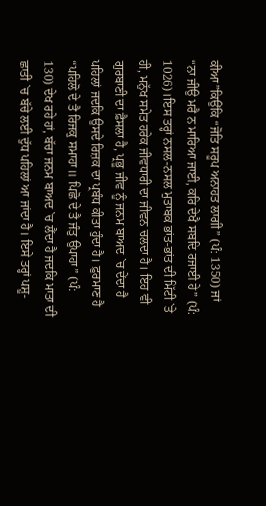ਕੀਆ”ਕਿਉਂਕਿ “ਜੋਤਿ ਸਰੂਪ ਅਨਾਹਤ ਲਾਗੀ” (ਪੰ: 1350) ਜਾਂ “ਨਾ ਜੀਉ ਮਰੈ ਨ ਮਾਰਿਆ ਜਾਈ, ਕਰਿ ਦੇਖੈ ਸਬਦਿ ਰਜਾਈ ਹੇ” (ਪੰ: 1026)।ਇਸ ਤਰ੍ਹਾਂ ਨਸਲ-ਨਸਲ ਮੁਤਾਬਕ ਭਾਂਤ-ਭਾਂਤ ਦੀ ਮਿੱਟੀ `ਤੇ ਹੀ, ਮਨੁੱਖ ਸਮੇਤ ਹਰੇਕ ਜੀਵਧਾਰੀ ਦਾ ਜੀਵਨ ਚਲਦਾ ਹੈ। ਇਹ ਵੀ ਗੁਰਬਾਣੀ ਦਾ ਫ਼ੈਸਲਾ ਹੈ, ਪ੍ਰਭੂ ਜੀਵ ਨੂੰ ਜਨਮ ਬਾਅਦ `ਚ ਦੇਂਦਾ ਹੈ ਪਹਿਲਾਂ ਜਦਕਿ ਉਸਦੇ ਰਿਜ਼ਕ ਦਾ ਪ੍ਰਬੰਧ ਕੀਤਾ ਹੁੰਦਾ ਹੈ। ਫ਼ੁਰਮਾਣ ਹੈ “ਪਹਿਲੋ ਦੇ ਤੈ ਰਿਜਕੁ ਸਮਾਹਾ॥ ਪਿਛੋ ਦੇ ਤੈ ਜੰਤੁ ਉਪਾਹਾ” (ਪੰ: 130) ਦੇਖ ਰਹੇ ਹਾਂ, ਬੱਚਾ ਜਨਮ ਬਾਅਦ `ਚ ਲੈਂਦਾ ਹੈ ਜਦਕਿ ਮਾਤਾ ਦੀ ਛਾਤੀ `ਚ ਬੱਚੇ ਲਈ ਦੁੱਧ ਪਹਿਲਾਂ ਆ ਜਾਂਦਾ ਹੈ। ਇਸੇ ਤਰ੍ਹਾਂ ਪਸ਼ੂ-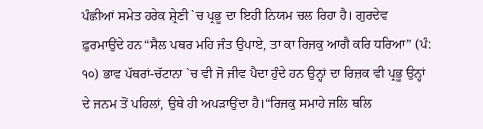ਪੰਛੀਆਂ ਸਮੇਤ ਹਰੇਕ ਸ਼੍ਰੇਣੀ `ਚ ਪ੍ਰਭੂ ਦਾ ਇਹੀ ਨਿਯਮ ਚਲ ਰਿਹਾ ਹੈ। ਗੁਰਦੇਵ ਫ਼ੁਰਮਾਉਂਦੇ ਹਨ“ਸੈਲ ਪਥਰ ਮਹਿ ਜੰਤ ਉਪਾਏ, ਤਾ ਕਾ ਰਿਜਕੁ ਆਗੈ ਕਰਿ ਧਰਿਆ” (ਪੰ: ੧੦) ਭਾਵ ਪੱਥਰਾਂ-ਚੱਟਾਨਾ `ਚ ਵੀ ਜੋ ਜੀਵ ਪੈਦਾ ਹੁੰਦੇ ਹਨ ਉਨ੍ਹਾਂ ਦਾ ਰਿਜ਼ਕ ਵੀ ਪ੍ਰਭੂ ਉਨ੍ਹਾਂ ਦੇ ਜਨਮ ਤੋਂ ਪਹਿਲਾਂ, ਉਥੇ ਹੀ ਅਪੜਾਉਂਦਾ ਹੈ।“ਰਿਜਕੁ ਸਮਾਹੇ ਜਲਿ ਥਲਿ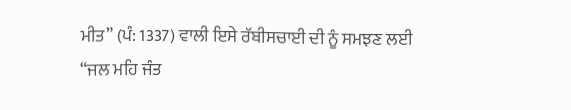ਮੀਤ” (ਪੰ: 1337) ਵਾਲੀ ਇਸੇ ਰੱਬੀਸਚਾਈ ਦੀ ਨੂੰ ਸਮਝਣ ਲਈ “ਜਲ ਮਹਿ ਜੰਤ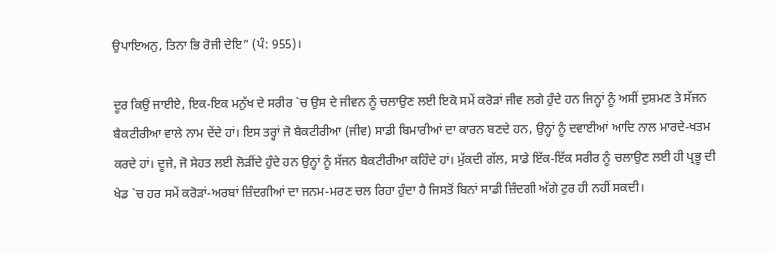ਉਪਾਇਅਨੁ, ਤਿਨਾ ਭਿ ਰੋਜੀ ਦੇਇ” (ਪੰ: 955)।

ਦੂਰ ਕਿਉਂ ਜਾਈਏ, ਇਕ-ਇਕ ਮਨੁੱਖ ਦੇ ਸਰੀਰ `ਚ ਉਸ ਦੇ ਜੀਵਨ ਨੂੰ ਚਲਾਉਣ ਲਈ ਇਕੋ ਸਮੇਂ ਕਰੋੜਾਂ ਜੀਵ ਲਗੇ ਹੁੰਦੇ ਹਨ ਜਿਨ੍ਹਾਂ ਨੂੰ ਅਸੀਂ ਦੁਸ਼ਮਣ ਤੇ ਸੱਜਨ ਬੈਕਟੀਰੀਆ ਵਾਲੇ ਨਾਮ ਦੇਂਦੇ ਹਾਂ। ਇਸ ਤਰ੍ਹਾਂ ਜੋ ਬੈਕਟੀਰੀਆ (ਜੀਵ) ਸਾਡੀ ਬਿਮਾਰੀਆਂ ਦਾ ਕਾਰਨ ਬਣਦੇ ਹਨ, ਉਨ੍ਹਾਂ ਨੂੰ ਦਵਾਈਆਂ ਆਦਿ ਨਾਲ ਮਾਰਦੇ-ਖਤਮ ਕਰਦੇ ਹਾਂ। ਦੂਜੇ, ਜੋ ਸੇਹਤ ਲਈ ਲੋੜੀਂਦੇ ਹੁੰਦੇ ਹਨ ਉਨ੍ਹਾਂ ਨੂੰ ਸੱਜਨ ਬੈਕਟੀਰੀਆ ਕਹਿੰਦੇ ਹਾਂ। ਮੁੱਕਦੀ ਗੱਲ, ਸਾਡੇ ਇੱਕ-ਇੱਕ ਸਰੀਰ ਨੂੰ ਚਲਾਉਣ ਲਈ ਹੀ ਪ੍ਰਭੂ ਦੀ ਖੇਡ `ਚ ਹਰ ਸਮੇਂ ਕਰੋੜਾਂ-ਅਰਬਾਂ ਜ਼ਿੰਦਗੀਆਂ ਦਾ ਜਨਮ-ਮਰਣ ਚਲ ਰਿਹਾ ਹੁੰਦਾ ਹੈ ਜਿਸਤੋਂ ਬਿਨਾਂ ਸਾਡੀ ਜ਼ਿੰਦਗੀ ਅੱਗੇ ਟੁਰ ਹੀ ਨਹੀਂ ਸਕਦੀ।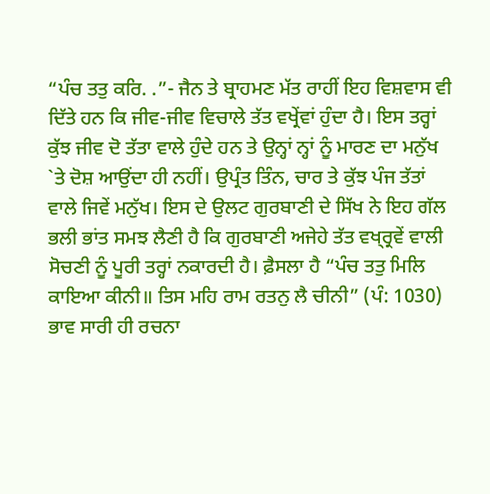“ਪੰਚ ਤਤੁ ਕਰਿ. .”- ਜੈਨ ਤੇ ਬ੍ਰਾਹਮਣ ਮੱਤ ਰਾਹੀਂ ਇਹ ਵਿਸ਼ਵਾਸ ਵੀ ਦਿੱਤੇ ਹਨ ਕਿ ਜੀਵ-ਜੀਵ ਵਿਚਾਲੇ ਤੱਤ ਵਖ੍ਰੇਂਵਾਂ ਹੁੰਦਾ ਹੈ। ਇਸ ਤਰ੍ਹਾਂ ਕੁੱਝ ਜੀਵ ਦੋ ਤੱਤਾ ਵਾਲੇ ਹੁੰਦੇ ਹਨ ਤੇ ਉਨ੍ਹਾਂ ਨ੍ਹਾਂ ਨੂੰ ਮਾਰਣ ਦਾ ਮਨੁੱਖ `ਤੇ ਦੋਸ਼ ਆਉਂਦਾ ਹੀ ਨਹੀਂ। ਉਪ੍ਰੰਤ ਤਿੰਨ, ਚਾਰ ਤੇ ਕੁੱਝ ਪੰਜ ਤੱਤਾਂ ਵਾਲੇ ਜਿਵੇਂ ਮਨੁੱਖ। ਇਸ ਦੇ ਉਲਟ ਗੁਰਬਾਣੀ ਦੇ ਸਿੱਖ ਨੇ ਇਹ ਗੱਲ ਭਲੀ ਭਾਂਤ ਸਮਝ ਲੈਣੀ ਹੈ ਕਿ ਗੁਰਬਾਣੀ ਅਜੇਹੇ ਤੱਤ ਵਖ੍ਰ੍ਰਵੇਂ ਵਾਲੀ ਸੋਚਣੀ ਨੂੰ ਪੂਰੀ ਤਰ੍ਹਾਂ ਨਕਾਰਦੀ ਹੈ। ਫ਼ੈਸਲਾ ਹੈ “ਪੰਚ ਤਤੁ ਮਿਲਿ ਕਾਇਆ ਕੀਨੀ॥ ਤਿਸ ਮਹਿ ਰਾਮ ਰਤਨੁ ਲੈ ਚੀਨੀ” (ਪੰ: 1030) ਭਾਵ ਸਾਰੀ ਹੀ ਰਚਨਾ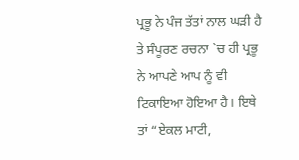ਪ੍ਰਭੂ ਨੇ ਪੰਜ ਤੱਤਾਂ ਨਾਲ ਘੜੀ ਹੈ ਤੇ ਸੰਪੂਰਣ ਰਚਨਾ `ਚ ਹੀ ਪ੍ਰਭੂ ਨੇ ਆਪਣੇ ਆਪ ਨੂੰ ਵੀ ਟਿਕਾਇਆ ਹੋਇਆ ਹੈ। ਇਥੇ ਤਾਂ “ਏਕਲ ਮਾਟੀ,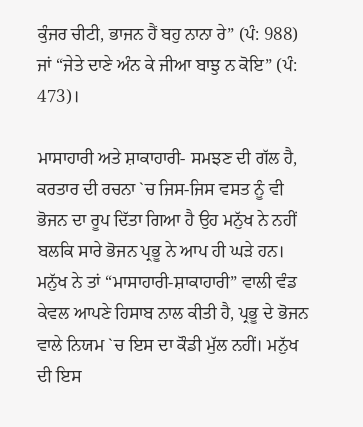ਕੁੰਜਰ ਚੀਟੀ, ਭਾਜਨ ਹੈਂ ਬਹੁ ਨਾਨਾ ਰੇ” (ਪੰ: 988) ਜਾਂ “ਜੇਤੇ ਦਾਣੇ ਅੰਨ ਕੇ ਜੀਆ ਬਾਝੁ ਨ ਕੋਇ” (ਪੰ: 473)।

ਮਾਸਾਹਾਰੀ ਅਤੇ ਸ਼ਾਕਾਹਾਰੀ- ਸਮਝਣ ਦੀ ਗੱਲ ਹੈ, ਕਰਤਾਰ ਦੀ ਰਚਨਾ `ਚ ਜਿਸ-ਜਿਸ ਵਸਤ ਨੂੰ ਵੀ ਭੋਜਨ ਦਾ ਰੂਪ ਦਿੱਤਾ ਗਿਆ ਹੈ ਉਹ ਮਨੁੱਖ ਨੇ ਨਹੀਂ ਬਲਕਿ ਸਾਰੇ ਭੋਜਨ ਪ੍ਰਭੂ ਨੇ ਆਪ ਹੀ ਘੜੇ ਹਨ। ਮਨੁੱਖ ਨੇ ਤਾਂ “ਮਾਸਾਹਾਰੀ-ਸ਼ਾਕਾਹਾਰੀ” ਵਾਲੀ ਵੰਡ ਕੇਵਲ ਆਪਣੇ ਹਿਸਾਬ ਨਾਲ ਕੀਤੀ ਹੈ, ਪ੍ਰਭੂ ਦੇ ਭੋਜਨ ਵਾਲੇ ਨਿਯਮ `ਚ ਇਸ ਦਾ ਕੌਡੀ ਮੁੱਲ ਨਹੀਂ। ਮਨੁੱਖ ਦੀ ਇਸ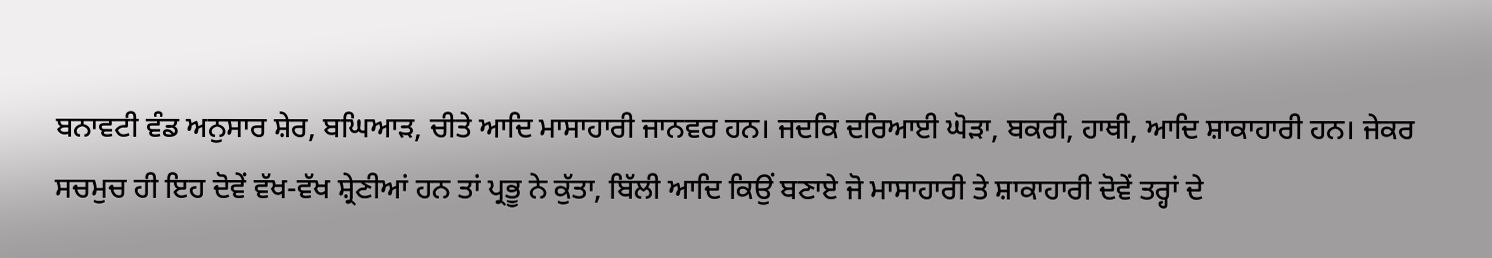ਬਨਾਵਟੀ ਵੰਡ ਅਨੁਸਾਰ ਸ਼ੇਰ, ਬਘਿਆੜ, ਚੀਤੇ ਆਦਿ ਮਾਸਾਹਾਰੀ ਜਾਨਵਰ ਹਨ। ਜਦਕਿ ਦਰਿਆਈ ਘੋੜਾ, ਬਕਰੀ, ਹਾਥੀ, ਆਦਿ ਸ਼ਾਕਾਹਾਰੀ ਹਨ। ਜੇਕਰ ਸਚਮੁਚ ਹੀ ਇਹ ਦੋਵੇਂ ਵੱਖ-ਵੱਖ ਸ਼੍ਰੇਣੀਆਂ ਹਨ ਤਾਂ ਪ੍ਰਭੂ ਨੇ ਕੁੱਤਾ, ਬਿੱਲੀ ਆਦਿ ਕਿਉਂ ਬਣਾਏ ਜੋ ਮਾਸਾਹਾਰੀ ਤੇ ਸ਼ਾਕਾਹਾਰੀ ਦੋਵੇਂ ਤਰ੍ਹਾਂ ਦੇ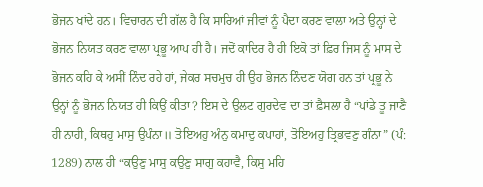ਭੋਜਨ ਖਾਂਦੇ ਹਨ। ਵਿਚਾਰਨ ਦੀ ਗੱਲ ਹੈ ਕਿ ਸਾਰਿਆਂ ਜੀਵਾਂ ਨੂੰ ਪੈਦਾ ਕਰਣ ਵਾਲਾ ਅਤੇ ਉਨ੍ਹਾਂ ਦੇ ਭੋਜਨ ਨਿਯਤ ਕਰਣ ਵਾਲਾ ਪ੍ਰਭੂ ਆਪ ਹੀ ਹੈ। ਜਦੋਂ ਕਾਦਿਰ ਹੈ ਹੀ ਇਕੋ ਤਾਂ ਫ਼ਿਰ ਜਿਸ ਨੂੰ ਮਾਸ ਦੇ ਭੋਜਨ ਕਹਿ ਕੇ ਅਸੀਂ ਨਿੰਦ ਰਹੇ ਹਾਂ, ਜੇਕਰ ਸਚਮੁਚ ਹੀ ਉਹ ਭੋਜਨ ਨਿੰਦਣ ਯੋਗ ਹਨ ਤਾਂ ਪ੍ਰਭੂ ਨੇ ਉਨ੍ਹਾਂ ਨੂੰ ਭੋਜਨ ਨਿਯਤ ਹੀ ਕਿਉਂ ਕੀਤਾ? ਇਸ ਦੇ ਉਲਟ ਗੁਰਦੇਵ ਦਾ ਤਾਂ ਫ਼ੈਸਲਾ ਹੈ “ਪਾਂਡੇ ਤੂ ਜਾਣੈ ਹੀ ਨਾਹੀ, ਕਿਥਹੁ ਮਾਸੁ ਉਪੰਨਾ॥ ਤੋਇਅਹੁ ਅੰਨੁ ਕਮਾਦੁ ਕਪਾਹਾਂ, ਤੋਇਅਹੁ ਤ੍ਰਿਭਵਣੁ ਗੰਨਾ” (ਪੰ: 1289) ਨਾਲ ਹੀ “ਕਉਣੁ ਮਾਸੁ ਕਉਣੁ ਸਾਗੁ ਕਹਾਵੈ, ਕਿਸੁ ਮਹਿ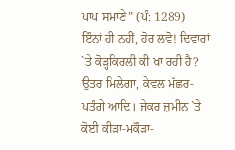ਪਾਪ ਸਮਾਣੇ” (ਪੰ: 1289)
ਇੰਨਾਂ ਹੀ ਨਹੀਂ, ਹੋਰ ਲਵੋ! ਦਿਵਾਰਾਂ `ਤੇ ਕੋੜ੍ਹਕਿਰਲੀ ਕੀ ਖਾ ਰਹੀ ਹੈ? ਉਤਰ ਮਿਲੇਗਾ, ਕੇਵਲ ਮੱਛਰ-ਪਤੰਗੇ ਆਦਿ। ਜੇਕਰ ਜ਼ਮੀਨ `ਤੇ ਕੋਈ ਕੀੜਾ-ਮਕੌੜਾ-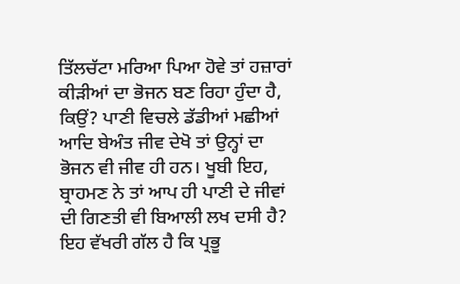ਤਿੱਲਚੱਟਾ ਮਰਿਆ ਪਿਆ ਹੋਵੇ ਤਾਂ ਹਜ਼ਾਰਾਂ ਕੀੜੀਆਂ ਦਾ ਭੋਜਨ ਬਣ ਰਿਹਾ ਹੁੰਦਾ ਹੈ, ਕਿਉਂ? ਪਾਣੀ ਵਿਚਲੇ ਡੱਡੀਆਂ ਮਛੀਆਂ ਆਦਿ ਬੇਅੰਤ ਜੀਵ ਦੇਖੋ ਤਾਂ ਉਨ੍ਹਾਂ ਦਾ ਭੋਜਨ ਵੀ ਜੀਵ ਹੀ ਹਨ। ਖੂਬੀ ਇਹ, ਬ੍ਰਾਹਮਣ ਨੇ ਤਾਂ ਆਪ ਹੀ ਪਾਣੀ ਦੇ ਜੀਵਾਂ ਦੀ ਗਿਣਤੀ ਵੀ ਬਿਆਲੀ ਲਖ ਦਸੀ ਹੈ? ਇਹ ਵੱਖਰੀ ਗੱਲ ਹੈ ਕਿ ਪ੍ਰਭੂ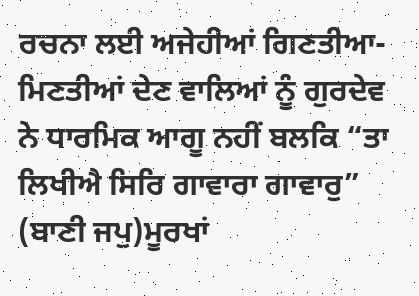ਰਚਨਾ ਲਈ ਅਜੇਹੀਆਂ ਗਿਣਤੀਆ-ਮਿਣਤੀਆਂ ਦੇਣ ਵਾਲਿਆਂ ਨੂੰ ਗੁਰਦੇਵ ਨੇ ਧਾਰਮਿਕ ਆਗੂ ਨਹੀਂ ਬਲਕਿ “ਤਾ ਲਿਖੀਐ ਸਿਰਿ ਗਾਵਾਰਾ ਗਾਵਾਰੁ” (ਬਾਣੀ ਜਪੁ)ਮੂਰਖਾਂ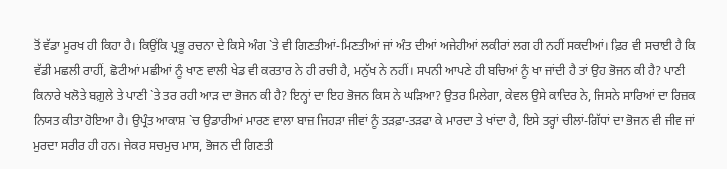ਤੋਂ ਵੱਡਾ ਮੂਰਖ ਹੀ ਕਿਹਾ ਹੈ। ਕਿਉਂਕਿ ਪ੍ਰਭੂ ਰਚਨਾ ਦੇ ਕਿਸੇ ਅੰਗ `ਤੇ ਵੀ ਗਿਣਤੀਆਂ-ਮਿਣਤੀਆਂ ਜਾਂ ਅੰਤ ਦੀਆਂ ਅਜੇਹੀਆਂ ਲਕੀਰਾਂ ਲਗ ਹੀ ਨਹੀਂ ਸਕਦੀਆਂ। ਫ਼ਿਰ ਵੀ ਸਚਾਈ ਹੈ ਕਿ ਵੱਡੀ ਮਛਲੀ ਰਾਹੀਂ, ਛੋਟੀਆਂ ਮਛੀਆਂ ਨੂੰ ਖਾਣ ਵਾਲੀ ਖੇਡ ਵੀ ਕਰਤਾਰ ਨੇ ਹੀ ਰਚੀ ਹੈ, ਮਨੁੱਖ ਨੇ ਨਹੀਂ। ਸਪਨੀ ਆਪਣੇ ਹੀ ਬਚਿਆਂ ਨੂੰ ਖਾ ਜਾਂਦੀ ਹੈ ਤਾਂ ਉਹ ਭੋਜਨ ਕੀ ਹੈ? ਪਾਣੀ ਕਿਨਾਰੇ ਖਲੋਤੇ ਬਗ਼ੁਲੇ ਤੇ ਪਾਣੀ `ਤੇ ਤਰ ਰਹੀ ਆੜ ਦਾ ਭੋਜਨ ਕੀ ਹੈ? ਇਨ੍ਹਾਂ ਦਾ ਇਹ ਭੋਜਨ ਕਿਸ ਨੇ ਘੜਿਆ? ਉਤਰ ਮਿਲੇਗਾ, ਕੇਵਲ ਉਸੇ ਕਾਦਿਰ ਨੇ, ਜਿਸਨੇ ਸਾਰਿਆਂ ਦਾ ਰਿਜ਼ਕ ਨਿਯਤ ਕੀਤਾ ਹੋਇਆ ਹੈ। ਉਪ੍ਰੰਤ ਆਕਾਸ਼ `ਚ ਉਡਾਰੀਆਂ ਮਾਰਣ ਵਾਲਾ ਬਾਜ਼ ਜਿਹੜਾ ਜੀਵਾਂ ਨੂੰ ਤੜਫ਼ਾ-ਤੜਫਾ ਕੇ ਮਾਰਦਾ ਤੇ ਖਾਂਦਾ ਹੈ, ਇਸੇ ਤਰ੍ਹਾਂ ਚੀਲਾਂ-ਗਿੱਧਾਂ ਦਾ ਭੋਜਨ ਵੀ ਜੀਵ ਜਾਂ ਮੁਰਦਾ ਸਰੀਰ ਹੀ ਹਨ। ਜੇਕਰ ਸਚਮੁਚ ਮਾਸ, ਭੋਜਨ ਦੀ ਗਿਣਤੀ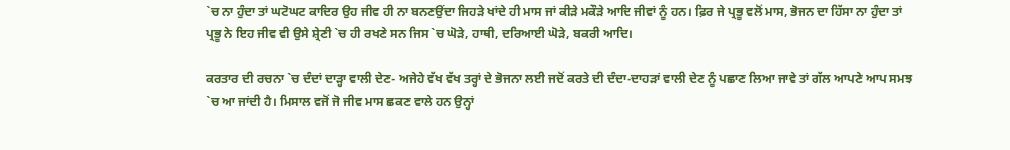`ਚ ਨਾ ਹੁੰਦਾ ਤਾਂ ਘਟੋਘਟ ਕਾਦਿਰ ਉਹ ਜੀਵ ਹੀ ਨਾ ਬਨਣਉਂਦਾ ਜਿਹੜੇ ਖਾਂਦੇ ਹੀ ਮਾਸ ਜਾਂ ਕੀੜੇ ਮਕੌੜੇ ਆਦਿ ਜੀਵਾਂ ਨੂੰ ਹਨ। ਫ਼ਿਰ ਜੇ ਪ੍ਰਭੂ ਵਲੋਂ ਮਾਸ, ਭੋਜਨ ਦਾ ਹਿੱਸਾ ਨਾ ਹੁੰਦਾ ਤਾਂ ਪ੍ਰਭੂ ਨੇ ਇਹ ਜੀਵ ਵੀ ਉਸੇ ਸ਼੍ਰੇਣੀ `ਚ ਹੀ ਰਖਣੇ ਸਨ ਜਿਸ `ਚ ਘੋੜੇ, ਹਾਥੀ, ਦਰਿਆਈ ਘੋੜੇ, ਬਕਰੀ ਆਦਿ।

ਕਰਤਾਰ ਦੀ ਰਚਨਾ `ਚ ਦੰਦਾਂ ਦਾੜ੍ਹਾ ਵਾਲੀ ਦੇਣ- ਅਜੇਹੇ ਵੱਖ ਵੱਖ ਤਰ੍ਹਾਂ ਦੇ ਭੋਜਨਾ ਲਈ ਜਦੋਂ ਕਰਤੇ ਦੀ ਦੰਦਾ-ਦਾਹੜਾਂ ਵਾਲੀ ਦੇਣ ਨੂੰ ਪਛਾਣ ਲਿਆ ਜਾਵੇ ਤਾਂ ਗੱਲ ਆਪਣੇ ਆਪ ਸਮਝ `ਚ ਆ ਜਾਂਦੀ ਹੈ। ਮਿਸਾਲ ਵਜੋਂ ਜੋ ਜੀਵ ਮਾਸ ਛਕਣ ਵਾਲੇ ਹਨ ਉਨ੍ਹਾਂ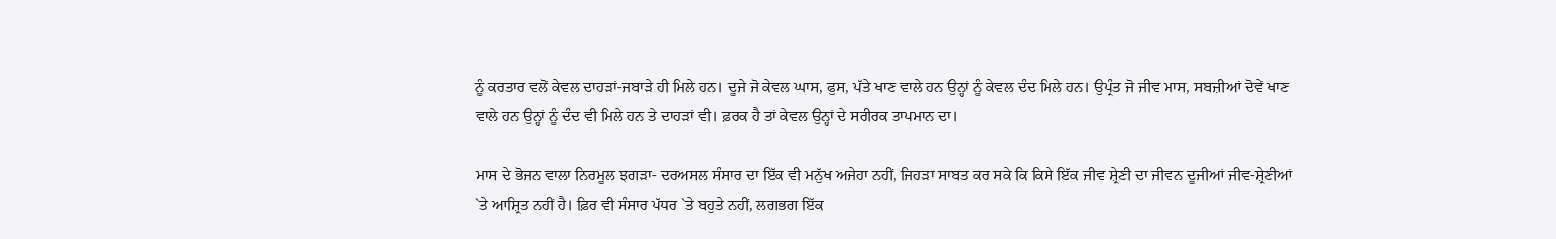ਨੂੰ ਕਰਤਾਰ ਵਲੋਂ ਕੇਵਲ ਦਾਹੜਾਂ-ਜਬਾੜੇ ਹੀ ਮਿਲੇ ਹਨ। ਦੂਜੇ ਜੋ ਕੇਵਲ ਘਾਸ, ਫੁਸ, ਪੱਤੇ ਖਾਣ ਵਾਲੇ ਹਨ ਉਨ੍ਹਾਂ ਨੂੰ ਕੇਵਲ ਦੰਦ ਮਿਲੇ ਹਨ। ਉਪ੍ਰੰਤ ਜੋ ਜੀਵ ਮਾਸ, ਸਬਜ਼ੀਆਂ ਦੋਵੇਂ ਖਾਣ ਵਾਲੇ ਹਨ ਉਨ੍ਹਾਂ ਨੂੰ ਦੰਦ ਵੀ ਮਿਲੇ ਹਨ ਤੇ ਦਾਹੜਾਂ ਵੀ। ਫ਼ਰਕ ਹੈ ਤਾਂ ਕੇਵਲ ਉਨ੍ਹਾਂ ਦੇ ਸਰੀਰਕ ਤਾਪਮਾਨ ਦਾ।

ਮਾਸ ਦੇ ਭੋਜਨ ਵਾਲਾ ਨਿਰਮੂਲ ਝਗੜਾ- ਦਰਅਸਲ ਸੰਸਾਰ ਦਾ ਇੱਕ ਵੀ ਮਨੁੱਖ ਅਜੇਹਾ ਨਹੀਂ, ਜਿਹੜਾ ਸਾਬਤ ਕਰ ਸਕੇ ਕਿ ਕਿਸੇ ਇੱਕ ਜੀਵ ਸ਼੍ਰੇਣੀ ਦਾ ਜੀਵਨ ਦੂਜੀਆਂ ਜੀਵ-ਸ਼੍ਰੇਣੀਆਂ `ਤੇ ਆਸ਼੍ਰਿਤ ਨਹੀਂ ਹੈ। ਫ਼ਿਰ ਵੀ ਸੰਸਾਰ ਪੱਧਰ `ਤੇ ਬਹੁਤੇ ਨਹੀਂ, ਲਗਭਗ ਇੱਕ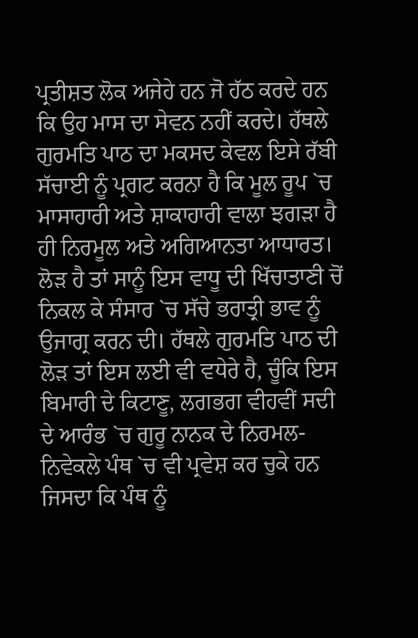ਪ੍ਰਤੀਸ਼ਤ ਲੋਕ ਅਜੇਹੇ ਹਨ ਜੋ ਹੱਠ ਕਰਦੇ ਹਨ ਕਿ ਉਹ ਮਾਸ ਦਾ ਸੇਵਨ ਨਹੀਂ ਕਰਦੇ। ਹੱਥਲੇ ਗੁਰਮਤਿ ਪਾਠ ਦਾ ਮਕਸਦ ਕੇਵਲ ਇਸੇ ਰੱਬੀ ਸੱਚਾਈ ਨੂੰ ਪ੍ਰਗਟ ਕਰਨਾ ਹੈ ਕਿ ਮੂਲ ਰੂਪ `ਚ ਮਾਸਾਹਾਰੀ ਅਤੇ ਸ਼ਾਕਾਹਾਰੀ ਵਾਲਾ ਝਗੜਾ ਹੈ ਹੀ ਨਿਰਮੂਲ ਅਤੇ ਅਗਿਆਨਤਾ ਆਧਾਰਤ। ਲੋੜ ਹੈ ਤਾਂ ਸਾਨੂੰ ਇਸ ਵਾਧੂ ਦੀ ਖਿੱਚਾਤਾਣੀ ਚੋਂ ਨਿਕਲ ਕੇ ਸੰਸਾਰ `ਚ ਸੱਚੇ ਭਰਾਤ੍ਰੀ ਭਾਵ ਨੂੰ ਉਜਾਗ੍ਰ ਕਰਨ ਦੀ। ਹੱਥਲੇ ਗੁਰਮਤਿ ਪਾਠ ਦੀ ਲੋੜ ਤਾਂ ਇਸ ਲਈ ਵੀ ਵਧੇਰੇ ਹੈ, ਚੂੰਕਿ ਇਸ ਬਿਮਾਰੀ ਦੇ ਕਿਟਾਣੂ, ਲਗਭਗ ਵੀਹਵੀਂ ਸਦੀ ਦੇ ਆਰੰਭ `ਚ ਗੁਰੂ ਨਾਨਕ ਦੇ ਨਿਰਮਲ-ਨਿਵੇਕਲੇ ਪੰਥ `ਚ ਵੀ ਪ੍ਰਵੇਸ਼ ਕਰ ਚੁਕੇ ਹਨ ਜਿਸਦਾ ਕਿ ਪੰਥ ਨੂੰ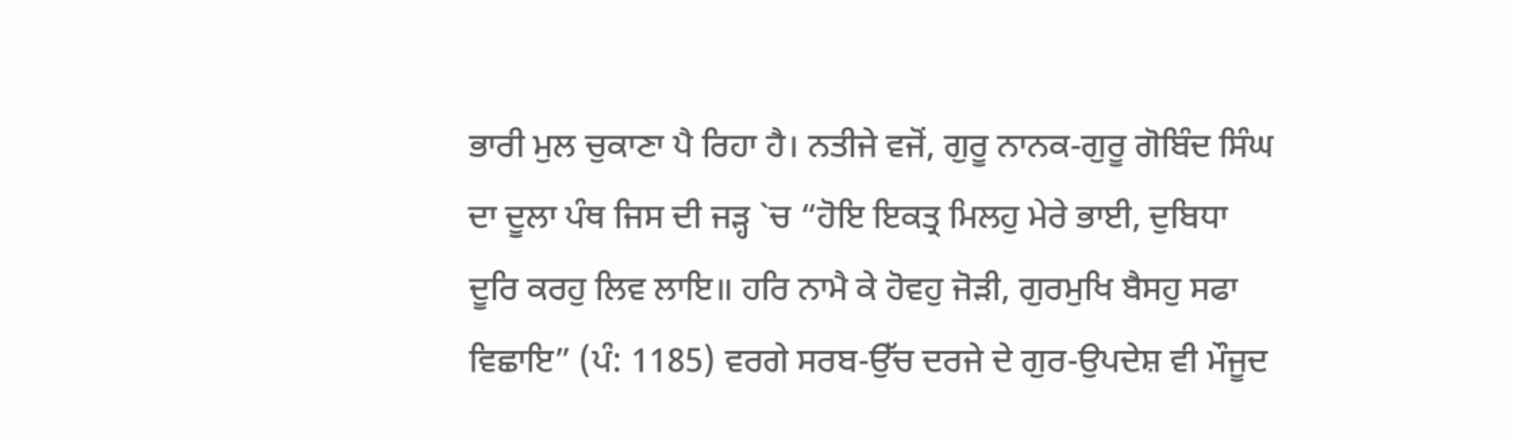ਭਾਰੀ ਮੁਲ ਚੁਕਾਣਾ ਪੈ ਰਿਹਾ ਹੈ। ਨਤੀਜੇ ਵਜੋਂ, ਗੁਰੂ ਨਾਨਕ-ਗੁਰੂ ਗੋਬਿੰਦ ਸਿੰਘ ਦਾ ਦੂਲਾ ਪੰਥ ਜਿਸ ਦੀ ਜੜ੍ਹ `ਚ “ਹੋਇ ਇਕਤ੍ਰ ਮਿਲਹੁ ਮੇਰੇ ਭਾਈ, ਦੁਬਿਧਾ ਦੂਰਿ ਕਰਹੁ ਲਿਵ ਲਾਇ॥ ਹਰਿ ਨਾਮੈ ਕੇ ਹੋਵਹੁ ਜੋੜੀ, ਗੁਰਮੁਖਿ ਬੈਸਹੁ ਸਫਾ ਵਿਛਾਇ” (ਪੰ: 1185) ਵਰਗੇ ਸਰਬ-ਉੱਚ ਦਰਜੇ ਦੇ ਗੁਰ-ਉਪਦੇਸ਼ ਵੀ ਮੌਜੂਦ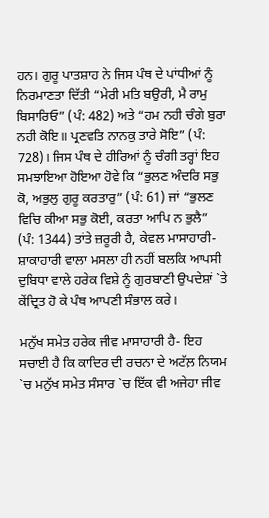ਹਨ। ਗੁਰੂ ਪਾਤਸ਼ਾਹ ਨੇ ਜਿਸ ਪੰਥ ਦੇ ਪਾਂਧੀਆਂ ਨੂੰ ਨਿਰਮਾਣਤਾ ਦਿੱਤੀ “ਮੇਰੀ ਮਤਿ ਬਉਰੀ, ਮੈ ਰਾਮੁ ਬਿਸਾਰਿਓ” (ਪੰ: 482) ਅਤੇ “ਹਮ ਨਹੀ ਚੰਗੇ ਬੁਰਾ ਨਹੀ ਕੋਇ॥ ਪ੍ਰਣਵਤਿ ਨਾਨਕੁ ਤਾਰੇ ਸੋਇ” (ਪੰ: 728)। ਜਿਸ ਪੰਥ ਦੇ ਹੀਰਿਆਂ ਨੂੰ ਚੰਗੀ ਤਰ੍ਹਾਂ ਇਹ ਸਮਝਾਇਆ ਹੋਇਆ ਹੋਵੇ ਕਿ “ਭੁਲਣ ਅੰਦਰਿ ਸਭੁ ਕੋ, ਅਭੁਲੁ ਗੁਰੂ ਕਰਤਾਰੁ” (ਪੰ: 61) ਜਾਂ “ਭੁਲਣ ਵਿਚਿ ਕੀਆ ਸਭੁ ਕੋਈ, ਕਰਤਾ ਆਪਿ ਨ ਭੁਲੈ” (ਪੰ: 1344) ਤਾਂਤੇ ਜ਼ਰੂਰੀ ਹੈ, ਕੇਵਲ ਮਾਸਾਹਾਰੀ-ਸ਼ਾਕਾਹਾਰੀ ਵਾਲਾ ਮਸਲਾ ਹੀ ਨਹੀਂ ਬਲਕਿ ਆਪਸੀ ਦੁਬਿਧਾ ਵਾਲੇ ਹਰੇਕ ਵਿਸ਼ੇ ਨੂੰ ਗੁਰਬਾਣੀ ਉਪਦੇਸ਼ਾਂ `ਤੇ ਕੇਂਦ੍ਰਿਤ ਹੋ ਕੇ ਪੰਥ ਆਪਣੀ ਸੰਭਾਲ ਕਰੇ।

ਮਨੁੱਖ ਸਮੇਤ ਹਰੇਕ ਜੀਵ ਮਾਸਾਹਾਰੀ ਹੈ- ਇਹ ਸਚਾਈ ਹੈ ਕਿ ਕਾਦਿਰ ਦੀ ਰਚਨਾ ਦੇ ਅਟੱਲ਼ ਨਿਯਮ `ਚ ਮਨੁੱਖ ਸਮੇਤ ਸੰਸਾਰ `ਚ ਇੱਕ ਵੀ ਅਜੇਹਾ ਜੀਵ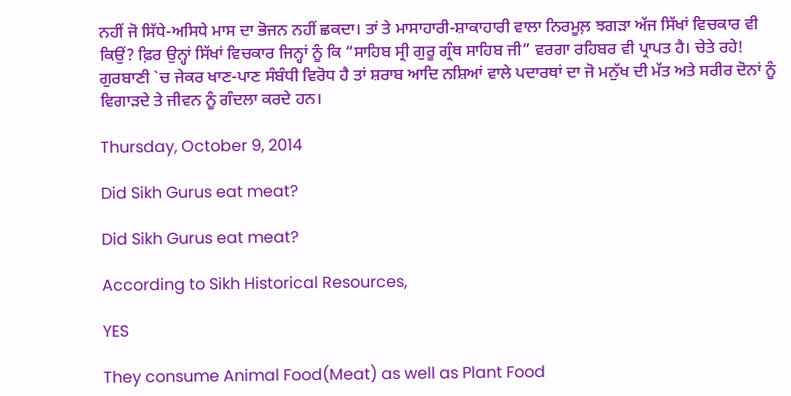ਨਹੀਂ ਜੋ ਸਿੱਧੇ-ਅਸਿਧੇ ਮਾਸ ਦਾ ਭੋਜਨ ਨਹੀਂ ਛਕਦਾ। ਤਾਂ ਤੇ ਮਾਸਾਹਾਰੀ-ਸ਼ਾਕਾਹਾਰੀ ਵਾਲਾ ਨਿਰਮੂਲ਼ ਝਗੜਾ ਅੱਜ ਸਿੱਖਾਂ ਵਿਚਕਾਰ ਵੀ ਕਿਉਂ? ਫ਼ਿਰ ਉਨ੍ਹਾਂ ਸਿੱਖਾਂ ਵਿਚਕਾਰ ਜਿਨ੍ਹਾਂ ਨੂੰ ਕਿ “ਸਾਹਿਬ ਸ੍ਰੀ ਗੁਰੂ ਗ੍ਰੰਥ ਸਾਹਿਬ ਜੀ” ਵਰਗਾ ਰਹਿਬਰ ਵੀ ਪ੍ਰਾਪਤ ਹੈ। ਚੇਤੇ ਰਹੇ! ਗੁਰਬਾਣੀ `ਚ ਜੇਕਰ ਖਾਣ-ਪਾਣ ਸੰਬੰਧੀ ਵਿਰੋਧ ਹੈ ਤਾਂ ਸ਼ਰਾਬ ਆਦਿ ਨਸ਼ਿਆਂ ਵਾਲੇ ਪਦਾਰਥਾਂ ਦਾ ਜੋ ਮਨੁੱਖ ਦੀ ਮੱਤ ਅਤੇ ਸਰੀਰ ਦੋਨਾਂ ਨੂੰ ਵਿਗਾੜਦੇ ਤੇ ਜੀਵਨ ਨੂੰ ਗੰਦਲਾ ਕਰਦੇ ਹਨ।

Thursday, October 9, 2014

Did Sikh Gurus eat meat?

Did Sikh Gurus eat meat?

According to Sikh Historical Resources,

YES

They consume Animal Food(Meat) as well as Plant Food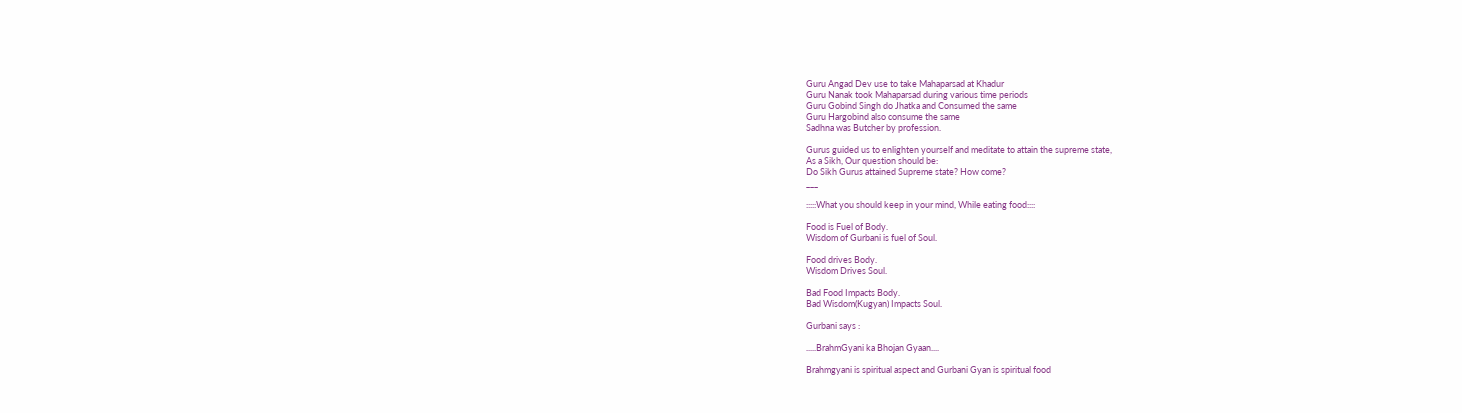Guru Angad Dev use to take Mahaparsad at Khadur
Guru Nanak took Mahaparsad during various time periods
Guru Gobind Singh do Jhatka and Consumed the same
Guru Hargobind also consume the same
Sadhna was Butcher by profession.

Gurus guided us to enlighten yourself and meditate to attain the supreme state,
As a Sikh, Our question should be:
Do Sikh Gurus attained Supreme state? How come?
___

:::::What you should keep in your mind, While eating food::::

Food is Fuel of Body.
Wisdom of Gurbani is fuel of Soul.

Food drives Body.
Wisdom Drives Soul.

Bad Food Impacts Body.
Bad Wisdom(Kugyan) Impacts Soul.

Gurbani says :

.....BrahmGyani ka Bhojan Gyaan....

Brahmgyani is spiritual aspect and Gurbani Gyan is spiritual food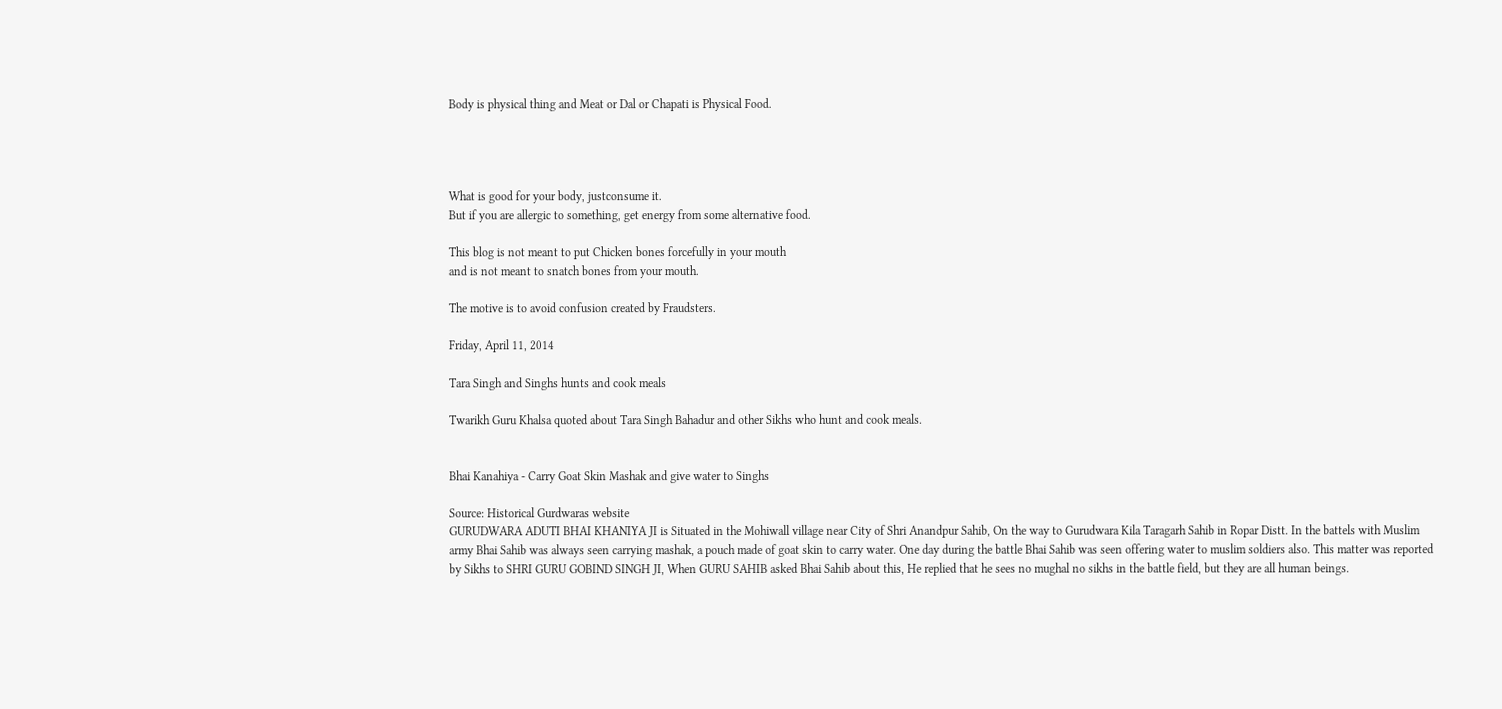Body is physical thing and Meat or Dal or Chapati is Physical Food.




What is good for your body, justconsume it.
But if you are allergic to something, get energy from some alternative food.

This blog is not meant to put Chicken bones forcefully in your mouth
and is not meant to snatch bones from your mouth.

The motive is to avoid confusion created by Fraudsters.

Friday, April 11, 2014

Tara Singh and Singhs hunts and cook meals

Twarikh Guru Khalsa quoted about Tara Singh Bahadur and other Sikhs who hunt and cook meals.


Bhai Kanahiya - Carry Goat Skin Mashak and give water to Singhs

Source: Historical Gurdwaras website
GURUDWARA ADUTI BHAI KHANIYA JI is Situated in the Mohiwall village near City of Shri Anandpur Sahib, On the way to Gurudwara Kila Taragarh Sahib in Ropar Distt. In the battels with Muslim army Bhai Sahib was always seen carrying mashak, a pouch made of goat skin to carry water. One day during the battle Bhai Sahib was seen offering water to muslim soldiers also. This matter was reported by Sikhs to SHRI GURU GOBIND SINGH JI, When GURU SAHIB asked Bhai Sahib about this, He replied that he sees no mughal no sikhs in the battle field, but they are all human beings.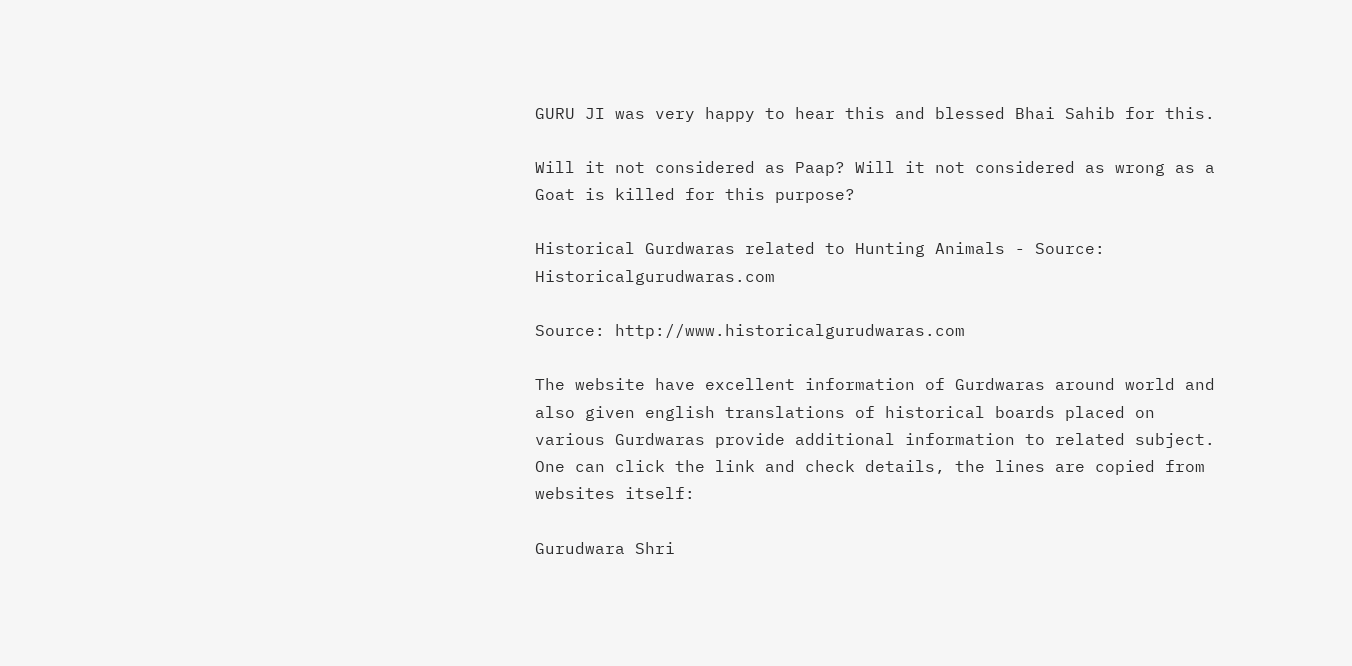GURU JI was very happy to hear this and blessed Bhai Sahib for this.

Will it not considered as Paap? Will it not considered as wrong as a Goat is killed for this purpose?

Historical Gurdwaras related to Hunting Animals - Source: Historicalgurudwaras.com

Source: http://www.historicalgurudwaras.com

The website have excellent information of Gurdwaras around world and also given english translations of historical boards placed on various Gurdwaras provide additional information to related subject. One can click the link and check details, the lines are copied from websites itself:

Gurudwara Shri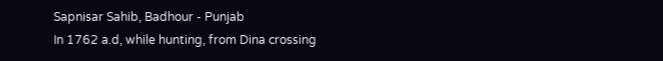Sapnisar Sahib, Badhour - Punjab
In 1762 a.d, while hunting, from Dina crossing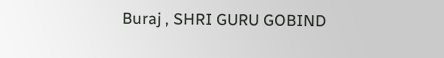Buraj , SHRI GURU GOBIND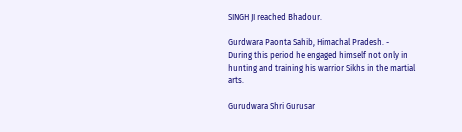SINGH JI reached Bhadour.

Gurdwara Paonta Sahib, Himachal Pradesh. -
During this period he engaged himself not only in hunting and training his warrior Sikhs in the martial arts.

Gurudwara Shri Gurusar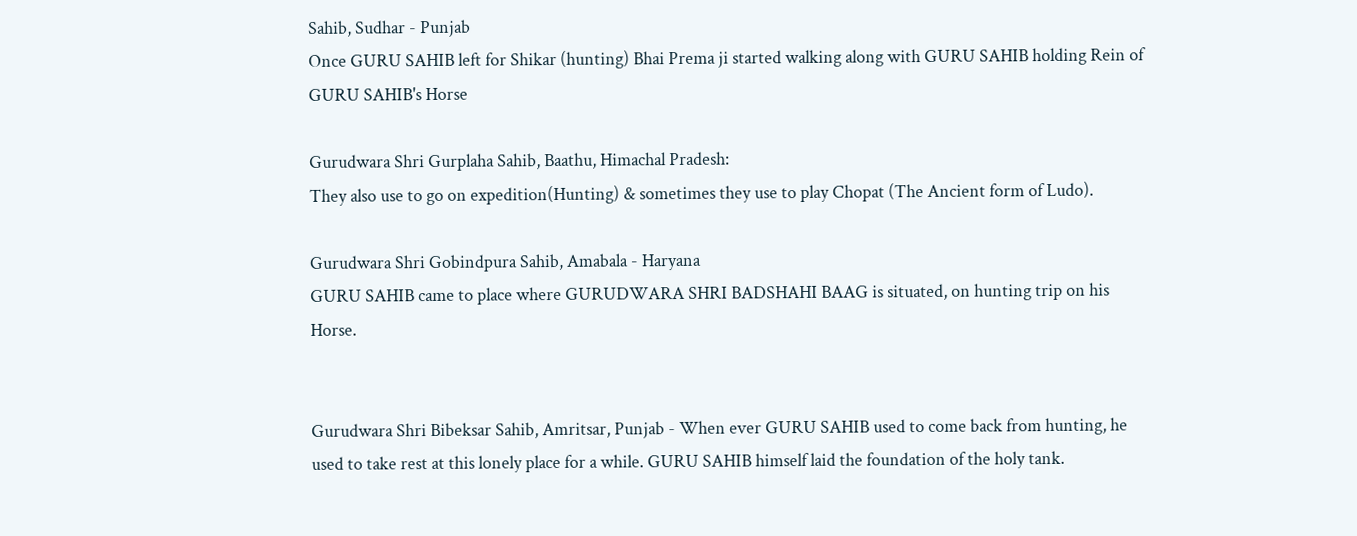Sahib, Sudhar - Punjab
Once GURU SAHIB left for Shikar (hunting) Bhai Prema ji started walking along with GURU SAHIB holding Rein of GURU SAHIB's Horse

Gurudwara Shri Gurplaha Sahib, Baathu, Himachal Pradesh:
They also use to go on expedition(Hunting) & sometimes they use to play Chopat (The Ancient form of Ludo).

Gurudwara Shri Gobindpura Sahib, Amabala - Haryana
GURU SAHIB came to place where GURUDWARA SHRI BADSHAHI BAAG is situated, on hunting trip on his Horse.


Gurudwara Shri Bibeksar Sahib, Amritsar, Punjab - When ever GURU SAHIB used to come back from hunting, he used to take rest at this lonely place for a while. GURU SAHIB himself laid the foundation of the holy tank.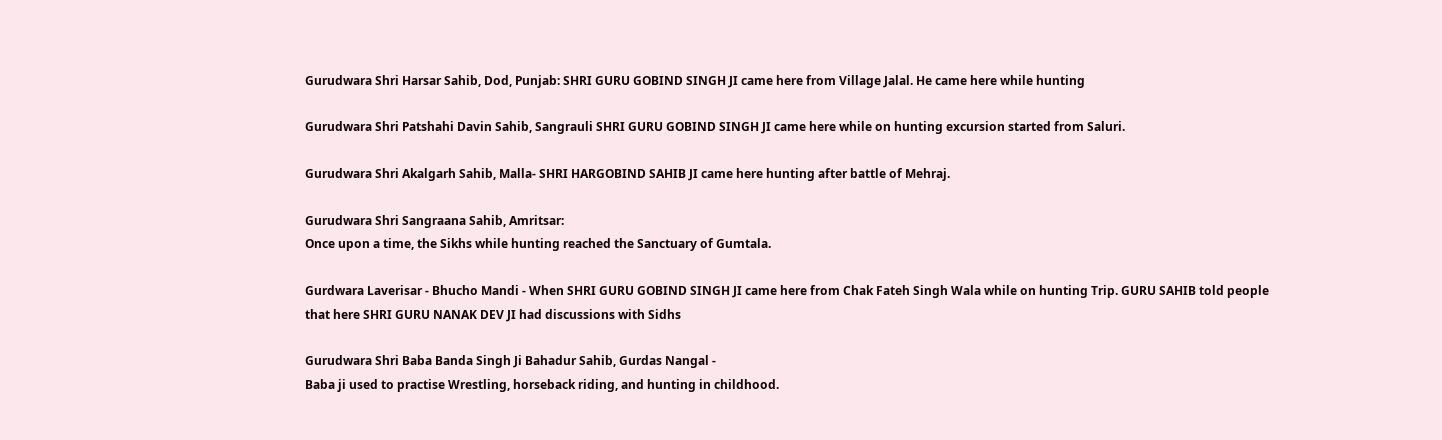Gurudwara Shri Harsar Sahib, Dod, Punjab: SHRI GURU GOBIND SINGH JI came here from Village Jalal. He came here while hunting

Gurudwara Shri Patshahi Davin Sahib, Sangrauli SHRI GURU GOBIND SINGH JI came here while on hunting excursion started from Saluri.

Gurudwara Shri Akalgarh Sahib, Malla- SHRI HARGOBIND SAHIB JI came here hunting after battle of Mehraj.

Gurudwara Shri Sangraana Sahib, Amritsar:
Once upon a time, the Sikhs while hunting reached the Sanctuary of Gumtala.

Gurdwara Laverisar - Bhucho Mandi - When SHRI GURU GOBIND SINGH JI came here from Chak Fateh Singh Wala while on hunting Trip. GURU SAHIB told people that here SHRI GURU NANAK DEV JI had discussions with Sidhs

Gurudwara Shri Baba Banda Singh Ji Bahadur Sahib, Gurdas Nangal -
Baba ji used to practise Wrestling, horseback riding, and hunting in childhood.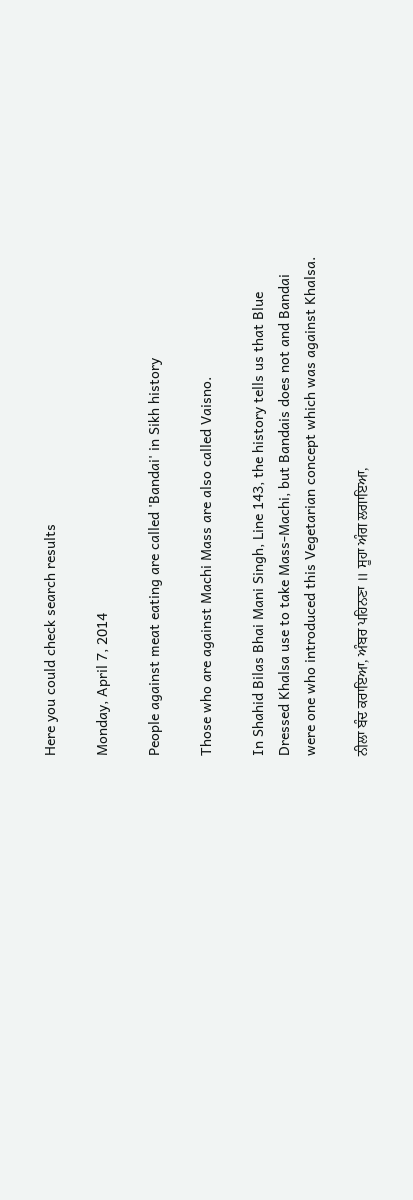Here you could check search results

Monday, April 7, 2014

People against meat eating are called 'Bandai' in Sikh history

Those who are against Machi Mass are also called Vaisno.

In Shahid Bilas Bhai Mani Singh, Line 143, the history tells us that Blue Dressed Khalsa use to take Mass-Machi, but Bandais does not and Bandai were one who introduced this Vegetarian concept which was against Khalsa.

ਨੀਲਾ ਬੰਦ ਕਰਾਇਆ, ਅੰਬਰ ਪਹਿਨਣਾ ॥ ਸੂਹਾ ਅੰਗ ਲਗਾਇਆ,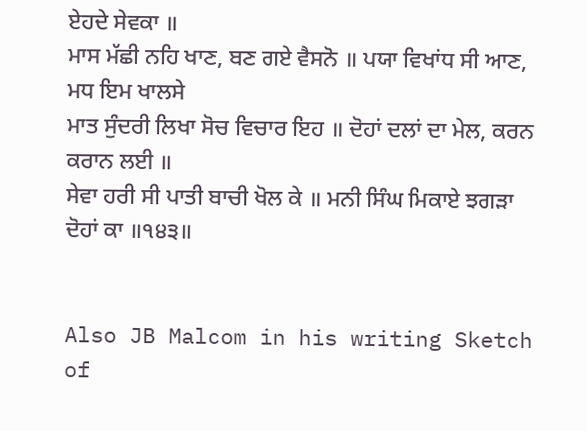ਏਹਦੇ ਸੇਵਕਾ ॥
ਮਾਸ ਮੱਛੀ ਨਹਿ ਖਾਣ, ਬਣ ਗਏ ਵੈਸਨੋ ॥ ਪਯਾ ਵਿਖਾਂਧ ਸੀ ਆਣ, ਮਧ ਇਮ ਖਾਲਸੇ
ਮਾਤ ਸੁੰਦਰੀ ਲਿਖਾ ਸੋਚ ਵਿਚਾਰ ਇਹ ॥ ਦੋਹਾਂ ਦਲਾਂ ਦਾ ਮੇਲ, ਕਰਨ ਕਰਾਨ ਲਈ ॥
ਸੇਵਾ ਹਰੀ ਸੀ ਪਾਤੀ ਬਾਚੀ ਖੋਲ ਕੇ ॥ ਮਨੀ ਸਿੰਘ ਮਿਕਾਏ ਝਗੜਾ ਦੋਹਾਂ ਕਾ ॥੧੪੩॥


Also JB Malcom in his writing Sketch of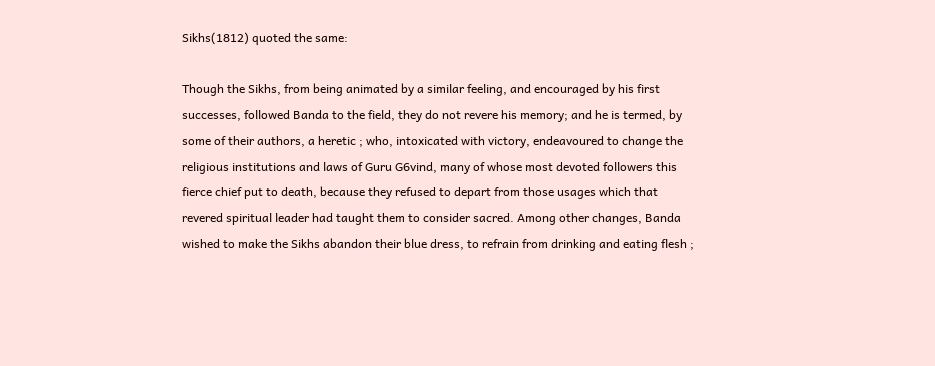Sikhs(1812) quoted the same:

Though the Sikhs, from being animated by a similar feeling, and encouraged by his first successes, followed Banda to the field, they do not revere his memory; and he is termed, by some of their authors, a heretic ; who, intoxicated with victory, endeavoured to change the religious institutions and laws of Guru G6vind, many of whose most devoted followers this fierce chief put to death, because they refused to depart from those usages which that revered spiritual leader had taught them to consider sacred. Among other changes, Banda wished to make the Sikhs abandon their blue dress, to refrain from drinking and eating flesh ;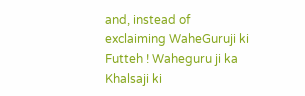and, instead of exclaiming WaheGuruji ki Futteh ! Waheguru ji ka Khalsaji ki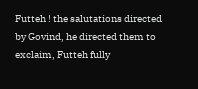Futteh ! the salutations directed by Govind, he directed them to exclaim, Futteh fully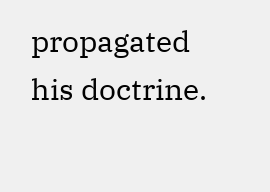propagated his doctrine.